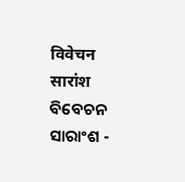विवेचन सारांश
ବିବେଚନ ସାରାଂଶ -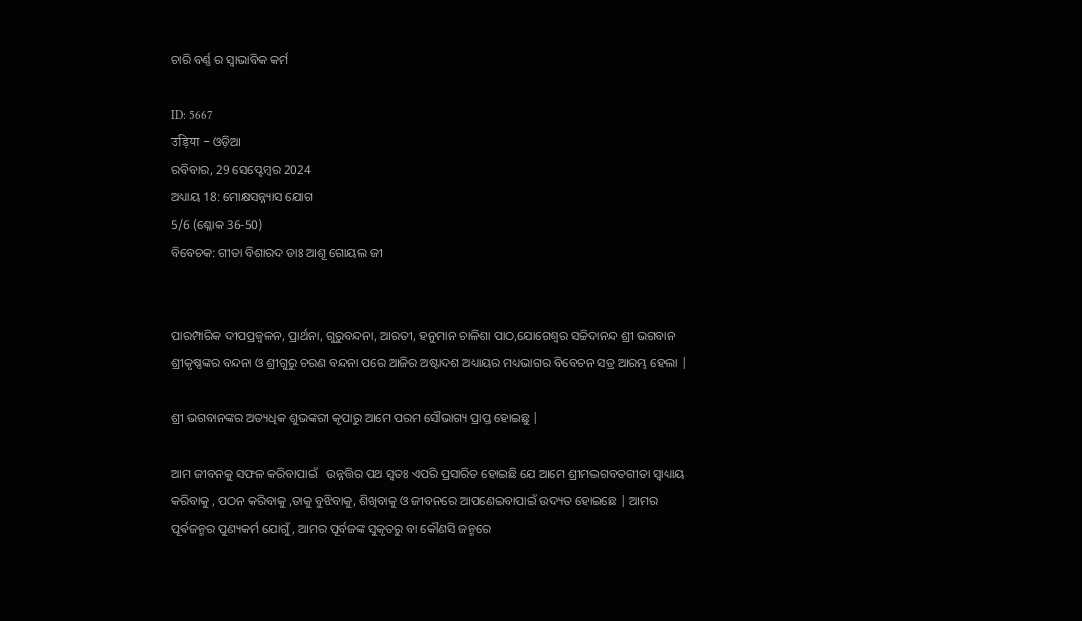ଚାରି ବର୍ଣ୍ଣ ର ସ୍ଵାଭାବିକ କର୍ମ

ID: 5667
उड़िया - ଓଡ଼ିଆ
ରବିବାର, 29 ସେପ୍ଟେମ୍ବର 2024
ଅଧ୍ୟାୟ 18: ମୋକ୍ଷସନ୍ନ୍ୟାସ ଯୋଗ
5/6 (ଶ୍ଳୋକ 36-50)
ବିବେଚକ: ଗୀତା ବିଶାରଦ ଡାଃ ଆଶୂ ଗୋୟଲ ଜୀ


ପାରମ୍ପାରିକ ଦୀପପ୍ରଜ୍ବଳନ, ପ୍ରାର୍ଥନା, ଗୁରୁବନ୍ଦନା, ଆରତୀ, ହନୁମାନ ଚାଳିଶା ପାଠ,ଯୋଗେଶ୍ୱର ସଚ୍ଚିଦାନନ୍ଦ ଶ୍ରୀ ଭଗବାନ ଶ୍ରୀକୃଷ୍ଣଙ୍କର ବନ୍ଦନା ଓ ଶ୍ରୀଗୁରୁ ଚରଣ ବନ୍ଦନା ପରେ ଆଜିର ଅଷ୍ଟାଦଶ ଅଧ୍ୟାୟର ମଧ୍ୟଭାଗର ବିବେଚନ ସତ୍ର ଆରମ୍ଭ ହେଲା |

ଶ୍ରୀ ଭଗବାନଙ୍କର ଅତ୍ୟଧିକ ଶୁଭଙ୍କରୀ କୃପାରୁ ଆମେ ପରମ ସୌଭାଗ୍ୟ ପ୍ରାପ୍ତ ହୋଇଛୁ |

ଆମ ଜୀବନକୁ ସଫଳ କରିବାପାଇଁ   ଉନ୍ନତ୍ତିର ପଥ ସ୍ୱତଃ ଏପରି ପ୍ରସାରିତ ହୋଇଛି ଯେ ଆମେ ଶ୍ରୀମଦ୍ଭଗବତଗୀତା ସ୍ୱାଧ୍ୟାୟ କରିବାକୁ , ପଠନ କରିବାକୁ ,ତାକୁ ବୁଝିବାକୁ, ଶିଖିବାକୁ ଓ ଜୀବନରେ ଆପଣେଇବାପାଇଁ ଉଦ୍ୟତ ହୋଇଛେ | ଆମର ପୂର୍ଵଜନ୍ମର ପୁଣ୍ୟକର୍ମ ଯୋଗୁଁ, ଆମର ପୂର୍ବଜଙ୍କ ସୁକୃତରୁ ବା କୌଣସି ଜନ୍ମରେ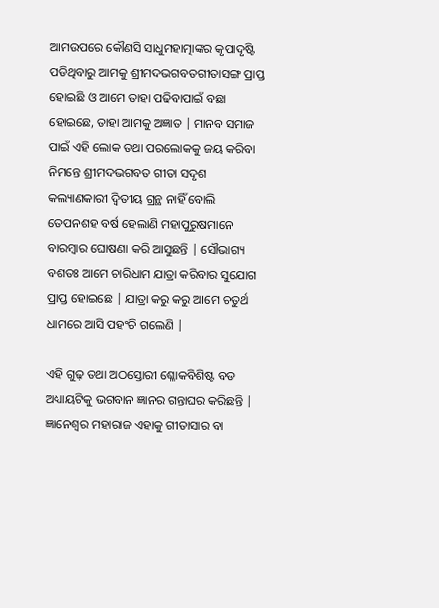ଆମଉପରେ କୌଣସି ସାଧୁମହାତ୍ମାଙ୍କର କୃପାଦୃଷ୍ଟି ପଡିଥିବାରୁ ଆମକୁ ଶ୍ରୀମଦଭଗବତଗୀତାସଙ୍ଗ ପ୍ରାପ୍ତ ହୋଇଛି ଓ ଆମେ ତାହା ପଢିବାପାଇଁ ବଛା ହୋଇଛେ, ତାହା ଆମକୁ ଅଜ୍ଞାତ | ମାନବ ସମାଜ ପାଇଁ ଏହି ଲୋକ ତଥା ପରଲୋକକୁ ଜୟ କରିବା ନିମନ୍ତେ ଶ୍ରୀମଦଭଗବତ ଗୀତା ସଦୃଶ କଲ୍ୟାଣକାରୀ ଦ୍ଵିତୀୟ ଗ୍ରନ୍ଥ ନାହିଁ ବୋଲି ତେପନଶହ ବର୍ଷ ହେଲାଣି ମହାପୁରୁଷମାନେ ବାରମ୍ବାର ଘୋଷଣା କରି ଆସୁଛନ୍ତି | ସୌଭାଗ୍ୟ ବଶତଃ ଆମେ ଚାରିଧାମ ଯାତ୍ରା କରିବାର ସୁଯୋଗ ପ୍ରାପ୍ତ ହୋଇଛେ | ଯାତ୍ରା କରୁ କରୁ ଆମେ ଚତୁର୍ଥ ଧାମରେ ଆସି ପହଂଚି ଗଲେଣି |

ଏହି ଗୁଢ଼ ତଥା ଅଠସ୍ତୋରୀ ଶ୍ଳୋକବିଶିଷ୍ଟ ବଡ ଅଧ୍ୟାୟଟିକୁ ଭଗବାନ ଜ୍ଞାନର ଗନ୍ତାଘର କରିଛନ୍ତି | ଜ୍ଞାନେଶ୍ୱର ମହାରାଜ ଏହାକୁ ଗୀତାସାର ବା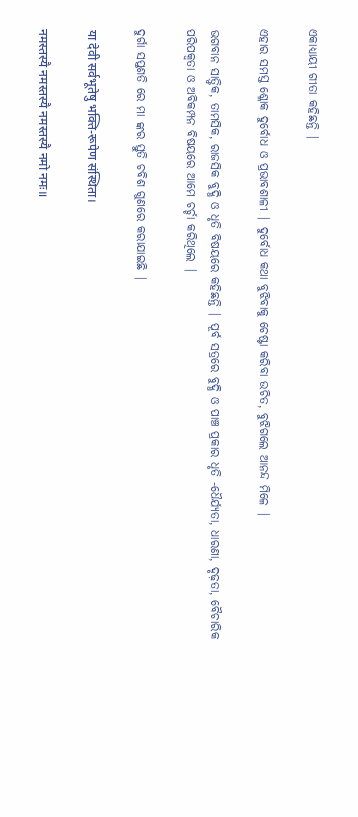ଏକାଧ୍ୟାୟୀ ଗୀତା କହିଛନ୍ତି |

ଏହାର ସମସ୍ତ ଶ୍ଳୋକ ଦୁର୍ବୋଧ ଓ ପ୍ରଭାବଶାଳୀ | ଦୁର୍ବୋଧ କଥା ବୁଝିବାକୁ ଚେଷ୍ଟା କରିବା ଉଚିତ, ବୁଝିଗଲେ ଆନନ୍ଦ ମିଳେ |

ଭଗବାନ ସାତ୍ତ୍ଵିକ, ତାମସିକ, ରାଜସିକ ବୁଦ୍ଧି ଓ ଧୃତି ବିଷୟରେ କହିଛନ୍ତି | ପୂର୍ବ ସତ୍ରରେ ବୁଦ୍ଧି ଓ ପାଞ୍ଚ ପ୍ରକାର ଧୃତି -ଧୈର୍ଯ୍ୟତା, ଧାରଣା, ଦୃଢ଼ତା, ବୈଚାରିକ ପରିପକ୍ଵତା ଓ ଅବିକମ୍ପନ ବିଷୟରେ ଆମେ ଚର୍ଚ୍ଚା କରିଥିଲେ |

ଦୁର୍ଗା ସପ୍ତଶତି ରେ ମା ଙ୍କର ସ୍ତୁତି ଚବିଶ ଗୁଣରେ କରାଯାଇଛି |

या देवी सर्वभूतेषु भक्ति-रूपेण संस्थिता।

नमस्तस्यै नमस्तस्यै नमस्तस्यै नमो नमः॥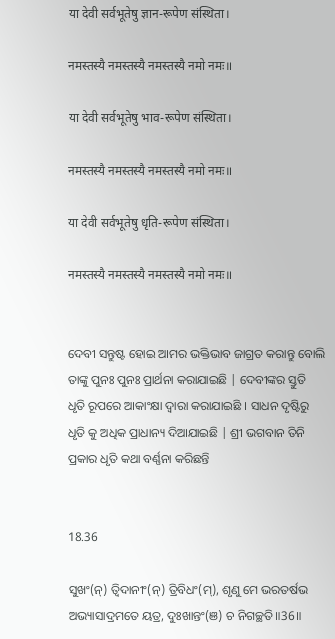या देवी सर्वभूतेषु ज्ञान-रूपेण संस्थिता।

नमस्तस्यै नमस्तस्यै नमस्तस्यै नमो नमः॥

या देवी सर्वभूतेषु भाव-रूपेण संस्थिता।

नमस्तस्यै नमस्तस्यै नमस्तस्यै नमो नमः॥

या देवी सर्वभूतेषु धृति-रूपेण संस्थिता।

नमस्तस्यै नमस्तस्यै नमस्तस्यै नमो नमः॥


ଦେବୀ ସନ୍ତୁଷ୍ଟ ହୋଇ ଆମର ଭକ୍ତିଭାବ ଜାଗ୍ରତ କରାନ୍ତୁ ବୋଲି ତାଙ୍କୁ ପୁନଃ ପୁନଃ ପ୍ରାର୍ଥନା କରାଯାଇଛି | ଦେବୀଙ୍କର ସ୍ତୁତି ଧୃତି ରୂପରେ ଆକାଂକ୍ଷା ଦ୍ୱାରା କରାଯାଇଛି । ସାଧନ ଦୃଷ୍ଟିରୁ ଧୃତି କୁ ଅଧିକ ପ୍ରାଧାନ୍ୟ ଦିଆଯାଇଛି | ଶ୍ରୀ ଭଗବାନ ତିନି ପ୍ରକାର ଧୃତି କଥା ବର୍ଣ୍ଣନା କରିଛନ୍ତି


18.36

ସୁଖଂ(ନ୍) ତ୍ୱିଦାନୀଂ(ନ୍) ତ୍ରିବିଧଂ(ମ୍), ଶୃଣୁ ମେ ଭରତର୍ଷଭ
ଅଭ୍ୟାସାଦ୍ରମତେ ୟତ୍ର, ଦୁଃଖାନ୍ତଂ(ଞ) ଚ ନିଗଚ୍ଛତି॥36॥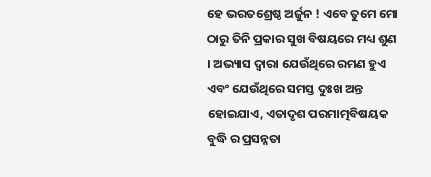ହେ ଭରତଶ୍ରେଷ୍ଠ ଅର୍ଜୁନ ! ଏବେ ତୁମେ ମୋ ଠାରୁ ତିନି ପ୍ରକାର ସୁଖ ବିଷୟରେ ମଧ୍ୟ ଶୁଣ । ଅଭ୍ୟାସ ଦ୍ୱାରା ଯେଉଁଥିରେ ରମଣ ହୁଏ ଏବଂ ଯେଉଁଥିରେ ସମସ୍ତ ଦୁଃଖ ଅନ୍ତ ହୋଇଯାଏ, ଏତାଦୃଶ ପରମାତ୍ମବିଷୟକ ବୁଦ୍ଧି ର ପ୍ରସନ୍ନତା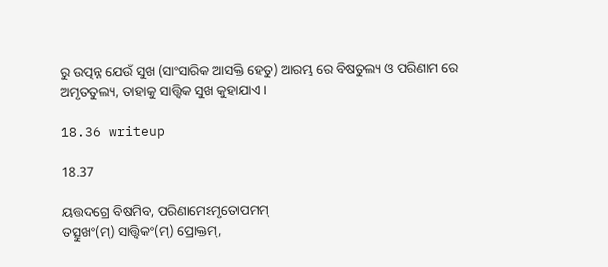ରୁ ଉତ୍ପନ୍ନ ଯେଉଁ ସୁଖ (ସାଂସାରିକ ଆସକ୍ତି ହେତୁ) ଆରମ୍ଭ ରେ ବିଷତୁଲ୍ୟ ଓ ପରିଣାମ ରେ ଅମୃତତୁଲ୍ୟ, ତାହାକୁ ସାତ୍ତ୍ଵିକ ସୁଖ କୁହାଯାଏ ।

18.36 writeup

18.37

ୟତ୍ତଦଗ୍ରେ ବିଷମିବ, ପରିଣାମେଽମୃତୋପମମ୍
ତତ୍ସୁଖଂ(ମ୍) ସାତ୍ତ୍ୱିକଂ(ମ୍) ପ୍ରୋକ୍ତମ୍,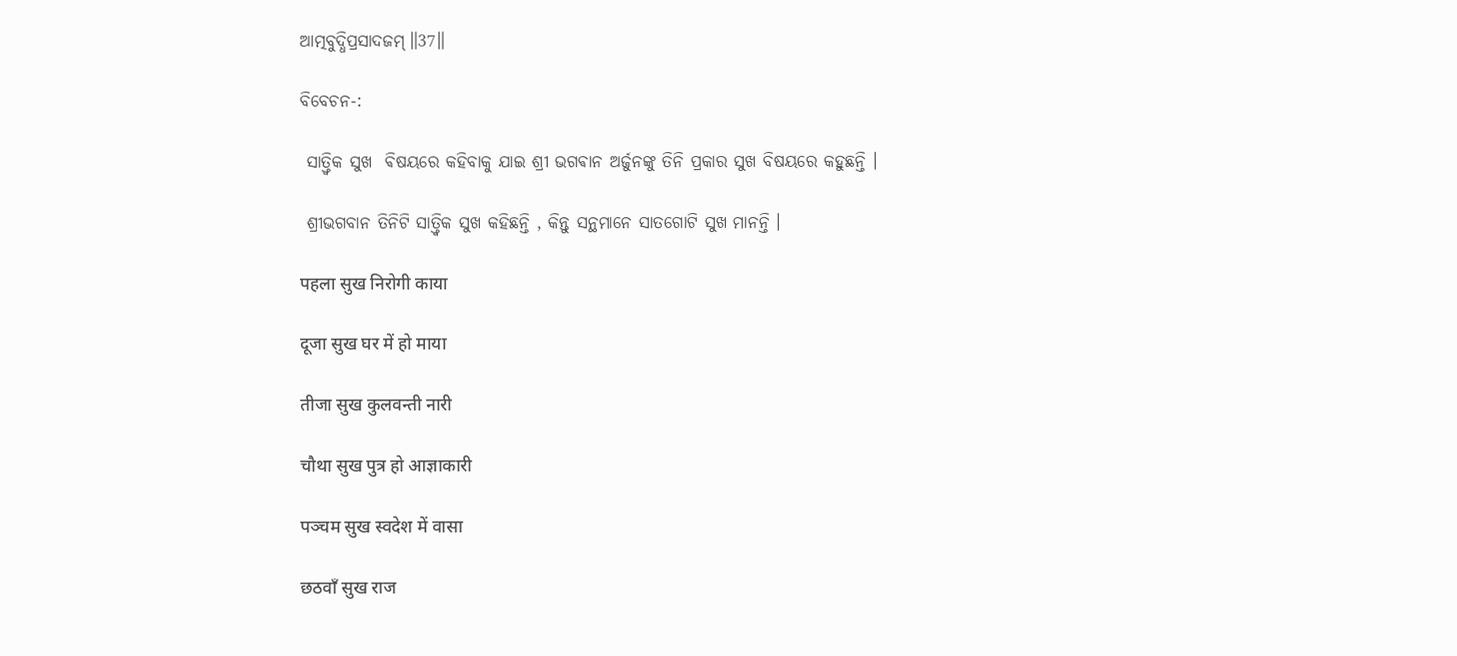ଆତ୍ମବୁଦ୍ଧିପ୍ରସାଦଜମ୍॥37॥

ବିବେଚନ-:

 ସାତ୍ତ୍ୱିକ ସୁଖ  ଵିଷୟରେ କହିବାକୁ ଯାଇ ଶ୍ରୀ ଭଗଵାନ ଅର୍ଜୁନଙ୍କୁ ତିନି ପ୍ରକାର ସୁଖ ବିଷୟରେ କହୁଛନ୍ତି ।

 ଶ୍ରୀଭଗବାନ ତିନିଟି ସାତ୍ତ୍ୱିକ ସୁଖ କହିଛନ୍ତି , କିନ୍ତୁ ସନ୍ଥମାନେ ସାତଗୋଟି ସୁଖ ମାନନ୍ତି ।

पहला सुख निरोगी काया

दूजा सुख घर में हो माया

तीजा सुख कुलवन्ती नारी

चौथा सुख पुत्र हो आज्ञाकारी

पञ्चम सुख स्वदेश में वासा

छठवाँ सुख राज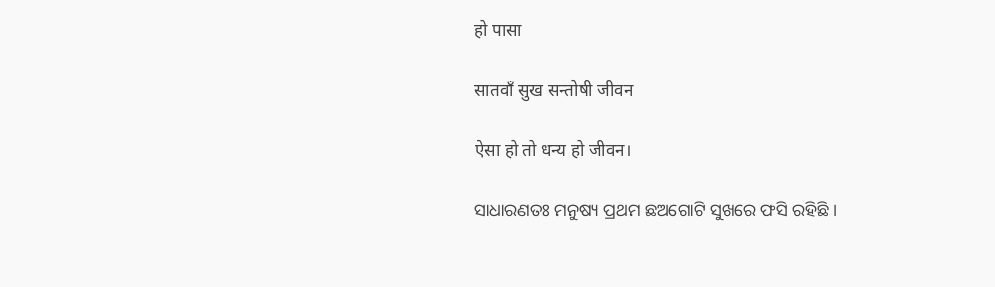हो पासा

सातवाँ सुख सन्तोषी जीवन

ऐसा हो तो धन्य हो जीवन।

ସାଧାରଣତଃ ମନୁଷ୍ୟ ପ୍ରଥମ ଛଅଗୋଟି ସୁଖରେ ଫସି ରହିଛି ।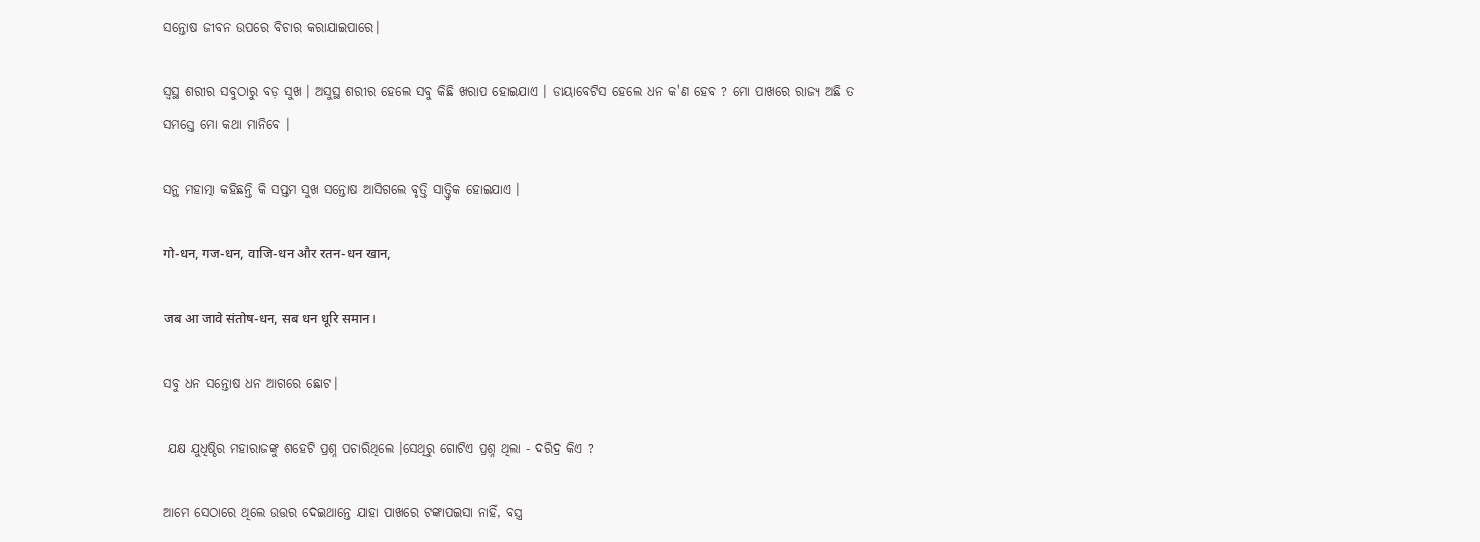ସନ୍ତୋଷ ଜୀବନ ଉପରେ ବିଚାର କରାଯାଇପାରେ।

ସ୍ଵସ୍ଥ ଶରୀର ସବୁଠାରୁ ବଡ଼ ସୁଖ । ଅସୁସ୍ଥ ଶରୀର ହେଲେ ସବୁ କିଛି ଖରାପ ହୋଇଯାଏ । ଡାୟାବେଟିସ ହେଲେ ଧନ କ'ଣ ହେବ ? ମୋ ପାଖରେ ରାଜ୍ୟ ଅଛି ତ ସମସ୍ତେ ମୋ କଥା ମାନିବେ ।

ସନ୍ଥ ମହାତ୍ମା କହିଛନ୍ତି କି ସପ୍ତମ ସୁଖ ସନ୍ତୋଷ ଆସିଗଲେ ବୃତ୍ତି ସାତ୍ତ୍ୱିକ ହୋଇଯାଏ ।

गो-धन, गज-धन, वाजि-धन और रतन-धन खान,

जब आ जावे संतोष-धन, सब धन धूरि समान।

ସବୁ ଧନ ସନ୍ତୋଷ ଧନ ଆଗରେ ଛୋଟ।

 ଯକ୍ଷ ଯୁଧିଷ୍ଠିର ମହାରାଜଙ୍କୁ ଶହେଟି ପ୍ରଶ୍ନ ପଚାରିଥିଲେ ।ସେଥିରୁ ଗୋଟିଏ ପ୍ରଶ୍ନ ଥିଲା - ଦରିଦ୍ର କିଏ ?

ଆମେ ସେଠାରେ ଥିଲେ ଉତ୍ତର ଦେଇଥାନ୍ତେ ଯାହା ପାଖରେ ଟଙ୍କାପଇସା ନାହିଁ, ବସ୍ତ୍ର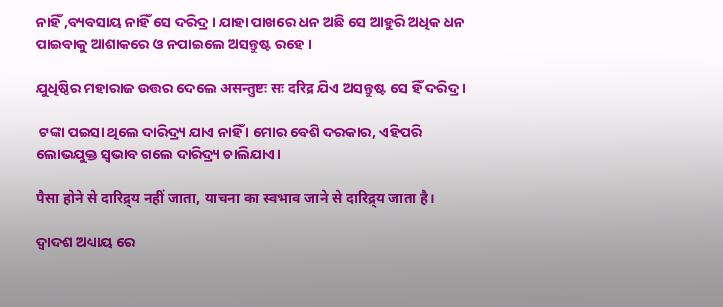ନାହିଁ ,ବ୍ୟବସାୟ ନାହିଁ ସେ ଦରିଦ୍ର । ଯାହା ପାଖରେ ଧନ ଅଛି ସେ ଆହୁରି ଅଧିକ ଧନ ପାଇବାକୁ ଆଶାକରେ ଓ ନପାଇଲେ ଅସନ୍ତୁଷ୍ଟ ରହେ ।

ଯୁଧିଷ୍ଠିର ମହାରାଜ ଉତ୍ତର ଦେଲେ असन्तुष्टः सः दरिद्र ଯିଏ ଅସନ୍ତୁଷ୍ଟ ସେ ହିଁ ଦରିଦ୍ର ।

 ଟଙ୍କା ପଇସା ଥିଲେ ଦାରିଦ୍ର୍ୟ ଯାଏ ନାହିଁ । ମୋର ବେଶି ଦରକାର, ଏହିପରି ଲୋଭଯୁକ୍ତ ସ୍ଵଭାବ ଗଲେ ଦାରିଦ୍ର୍ୟ ଚାଲିଯାଏ।

पैसा होने से दारिद्र्य नहीं जाता, याचना का स्वभाव जाने से दारिद्र्य जाता है।

ଦ୍ଵାଦଶ ଅଧ୍ୟାୟ ରେ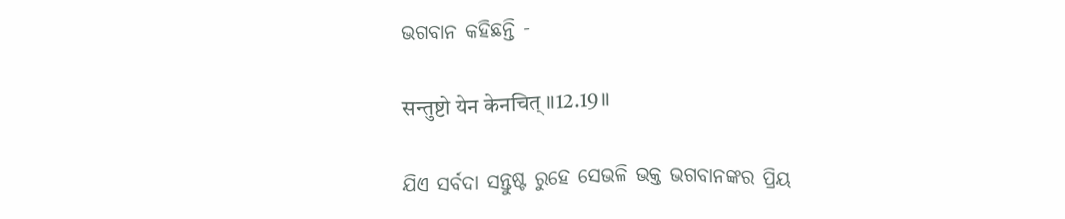ଭଗବାନ କହିଛନ୍ତି -

सन्तुष्टो येन केनचित् ॥12.19॥

ଯିଏ ସର୍ବଦା ସନ୍ତୁଷ୍ଟ ରୁହେ ସେଭଳି ଭକ୍ତ ଭଗବାନଙ୍କର ପ୍ରିୟ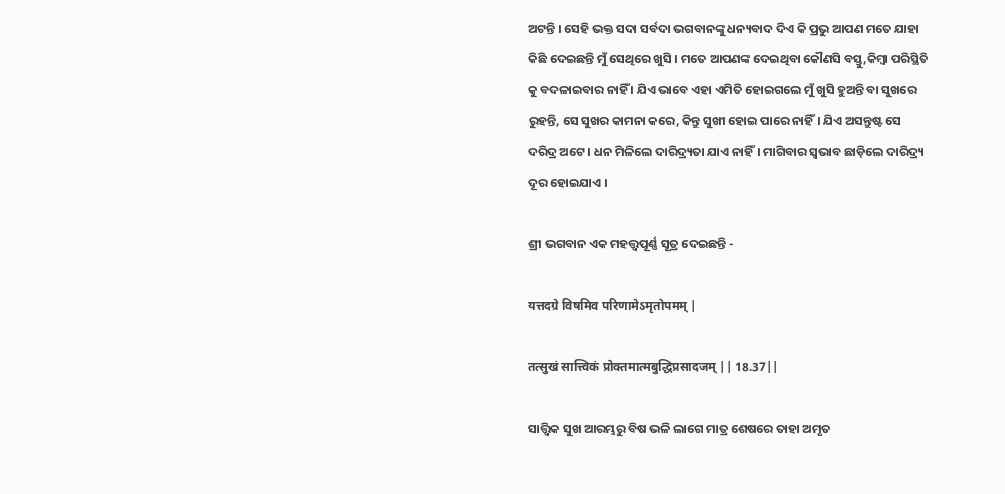ଅଟନ୍ତି । ସେହି ଭକ୍ତ ସଦା ସର୍ବଦା ଭଗବାନଙ୍କୁ ଧନ୍ୟବାଦ ଦିଏ କି ପ୍ରଭୁ ଆପଣ ମତେ ଯାହା କିଛି ଦେଇଛନ୍ତି ମୁଁ ସେଥିରେ ଖୁସି । ମତେ ଆପଣଙ୍କ ଦେଇଥିବା କୌଣସି ବସ୍ତୁ,କିମ୍ବା ପରିସ୍ଥିତି କୁ ବଦଳାଇବାର ନାହିଁ । ଯିଏ ଭାବେ ଏହା ଏମିତି ହୋଇଗଲେ ମୁଁ ଖୁସି ହୁଅନ୍ତି ବା ସୁଖରେ ରୁହନ୍ତି, ସେ ସୁଖର କାମନା କରେ, କିନ୍ତୁ ସୁଖୀ ହୋଇ ପାରେ ନାହିଁ। ଯିଏ ଅସନ୍ତୁଷ୍ଟ ସେ ଦରିଦ୍ର ଅଟେ । ଧନ ମିଳିଲେ ଦାରିଦ୍ର୍ୟତା ଯାଏ ନାହିଁ। ମାଗିବାର ସ୍ୱଭାବ ଛାଡ଼ିଲେ ଦାରିଦ୍ର୍ୟ ଦୂର ହୋଇଯାଏ ।

ଶ୍ରୀ ଭଗବାନ ଏକ ମହତ୍ତ୍ୱପୂର୍ଣ୍ଣ ସୂତ୍ର ଦେଇଛନ୍ତି -

यत्तदग्रे विषमिव परिणामेऽमृतोपमम् |

तत्सुखं सात्त्विकं प्रोक्तमात्मबुद्धिप्रसादजम् || 18.37||

ସାତ୍ତ୍ୱିକ ସୁଖ ଆରମ୍ଭରୁ ବିଷ ଭଳି ଲାଗେ ମାତ୍ର ଶେଷରେ ତାହା ଅମୃତ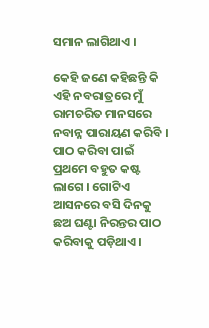ସମାନ ଲାଗିଥାଏ ।

କେହି ଜଣେ କହିଛନ୍ତି କି ଏହି ନବରାତ୍ରରେ ମୁଁ ରାମଚରିତ ମାନସରେ ନବାନ୍ନ ପାରାୟଣ କରିବି । ପାଠ କରିବା ପାଇଁ ପ୍ରଥମେ ବହୁତ କଷ୍ଟ ଲାଗେ । ଗୋଟିଏ ଆସନରେ ବସି ଦିନକୁ ଛଅ ଘଣ୍ଟା ନିରନ୍ତର ପାଠ କରିବାକୁ ପଡ଼ିଥାଏ ।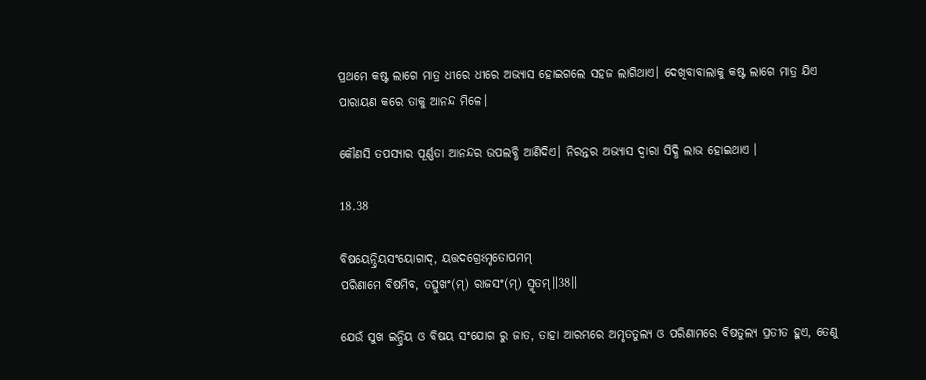ପ୍ରଥମେ କଷ୍ଟ ଲାଗେ ମାତ୍ର ଧୀରେ ଧୀରେ ଅଭ୍ୟାସ ହୋଇଗଲେ ସହଜ ଲାଗିଥାଏ। ଦେଖିବାବାଲାକୁ କଷ୍ଟ ଲାଗେ ମାତ୍ର ଯିଏ ପାରାୟଣ କରେ ତାକୁ ଆନନ୍ଦ ମିଳେ।

କୌଣସି ତପସ୍ୟାର ପୂର୍ଣ୍ଣତା ଆନନ୍ଦର ଉପଲବ୍ଧି ଆଣିଦିଏ। ନିରନ୍ତର ଅଭ୍ୟାସ ଦ୍ଵାରା ସିଦ୍ଧି ଲାଭ ହୋଇଥାଏ ।

18.38

ବିଷୟେନ୍ଦ୍ରିୟସଂୟୋଗାଦ୍, ୟତ୍ତଦଗ୍ରେଽମୃତୋପମମ୍
ପରିଣାମେ ବିଷମିବ, ତତ୍ସୁଖଂ(ମ୍) ରାଜସଂ(ମ୍) ସ୍ମୃତମ୍॥38॥

ଯେଉଁ ସୁଖ ଇନ୍ଦ୍ରିୟ ଓ ବିଷୟ ସଂଯୋଗ ରୁ ଜାତ, ତାହା ଆରମ୍ଭରେ ଅମୃତତୁଲ୍ୟ ଓ ପରିଣାମରେ ବିଷତୁଲ୍ୟ ପ୍ରତୀତ ହୁଏ, ତେଣୁ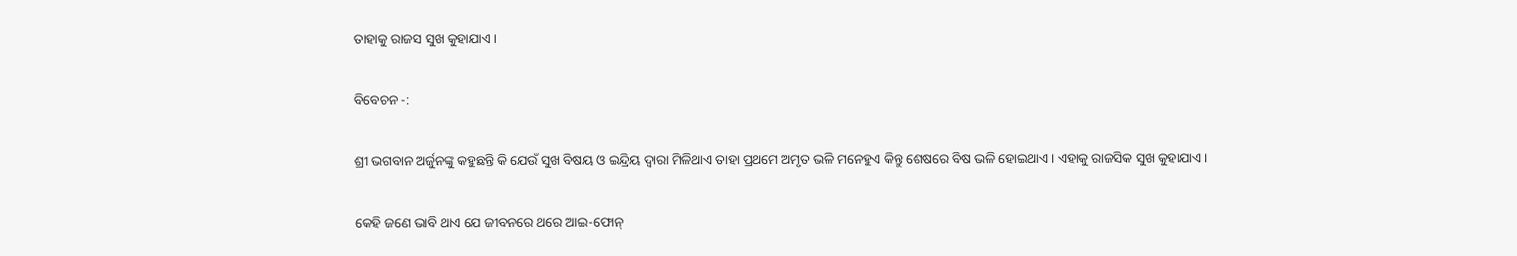ତାହାକୁ ରାଜସ ସୁଖ କୁହାଯାଏ ।

ବିବେଚନ -:

ଶ୍ରୀ ଭଗବାନ ଅର୍ଜୁନଙ୍କୁ କହୁଛନ୍ତି କି ଯେଉଁ ସୁଖ ବିଷୟ ଓ ଇନ୍ଦ୍ରିୟ ଦ୍ଵାରା ମିଳିଥାଏ ତାହା ପ୍ରଥମେ ଅମୃତ ଭଳି ମନେହୁଏ କିନ୍ତୁ ଶେଷରେ ବିଷ ଭଳି ହୋଇଥାଏ। ଏହାକୁ ରାଜସିକ ସୁଖ କୁହାଯାଏ।

କେହି ଜଣେ ଭାବି ଥାଏ ଯେ ଜୀବନରେ ଥରେ ଆଇ-ଫୋନ୍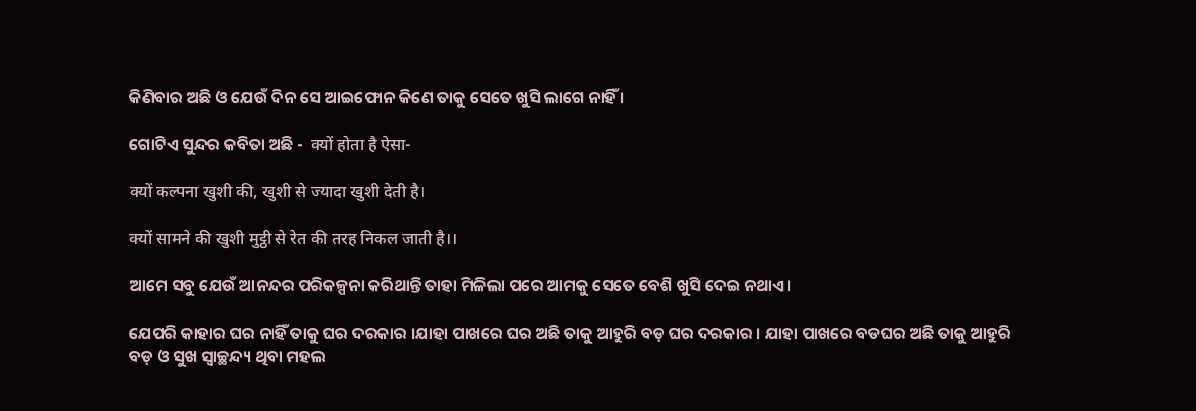କିଣିବାର ଅଛି ଓ ଯେଉଁ ଦିନ ସେ ଆଇଫୋନ କିଣେ ତାକୁ ସେତେ ଖୁସି ଲାଗେ ନାହିଁ ।

ଗୋଟିଏ ସୁନ୍ଦର କବିତା ଅଛି -  क्यों होता है ऐसा-

क्यों कल्पना खुशी की, खुशी से ज्यादा खुशी देती है।

क्यों सामने की खुशी मुट्ठी से रेत की तरह निकल जाती है।।

ଆମେ ସବୁ ଯେଉଁ ଆନନ୍ଦର ପରିକଳ୍ପନା କରିଥାନ୍ତି ତାହା ମିଳିଲା ପରେ ଆମକୁ ସେତେ ବେଶି ଖୁସି ଦେଇ ନଥାଏ।

ଯେପରି କାହାର ଘର ନାହିଁ ତାକୁ ଘର ଦରକାର ।ଯାହା ପାଖରେ ଘର ଅଛି ତାକୁ ଆହୁରି ବଡ଼ ଘର ଦରକାର । ଯାହା ପାଖରେ ବଡଘର ଅଛି ତାକୁ ଆହୁରି ବଡ଼ ଓ ସୁଖ ସ୍ଵାଚ୍ଛନ୍ଦ୍ୟ ଥିବା ମହଲ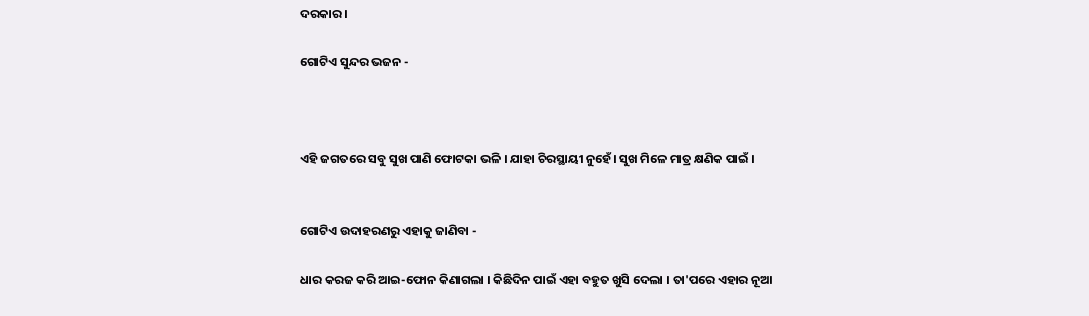ଦରକାର ।

ଗୋଟିଏ ସୁନ୍ଦର ଭଜନ -



ଏହି ଜଗତରେ ସବୁ ସୁଖ ପାଣି ଫୋଟକା ଭଳି । ଯାହା ଚିରସ୍ଥାୟୀ ନୁହେଁ। ସୁଖ ମିଳେ ମାତ୍ର କ୍ଷଣିକ ପାଇଁ ।


ଗୋଟିଏ ଉଦାହରଣରୁ ଏହାକୁ ଜାଣିବା -

ଧାର କରଜ କରି ଆଇ-ଫୋନ କିଣାଗଲା । କିଛିଦିନ ପାଇଁ ଏହା ବହୁତ ଖୁସି ଦେଲା । ତା'ପରେ ଏହାର ନୂଆ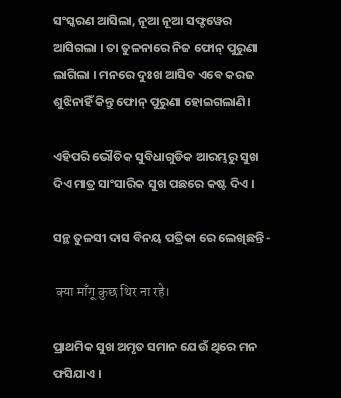ସଂସ୍କରଣ ଆସିଲା, ନୂଆ ନୂଆ ସଫ୍ଟୱେର ଆସିଗଲା । ତା ତୁଳନାରେ ନିଜ ଫୋନ୍ ପୁରୁଣା ଲାଗିଲା । ମନରେ ଦୁଃଖ ଆସିବ ଏବେ କରଜ ଶୁଝିନାହିଁ କିନ୍ତୁ ଫୋନ୍ ପୁରୁଣା ହୋଇଗଲାଣି।

ଏହିପରି ଭୌତିକ ସୁବିଧାଗୁଡିକ ଆରମ୍ଭରୁ ସୁଖ ଦିଏ ମାତ୍ର ସାଂସାରିକ ସୁଖ ପଛରେ କଷ୍ଟ ଦିଏ ।

ସନ୍ଥ ତୁଳସୀ ଦାସ ବିନୟ ପତ୍ରିକା ରେ ଲେଖିଛନ୍ତି -

 क्या माँगू कुछ थिर ना रहे।

ପ୍ରାଥମିକ ସୁଖ ଅମୃତ ସମାନ ଯେଉଁ ଥିରେ ମନ ଫସିଯାଏ ।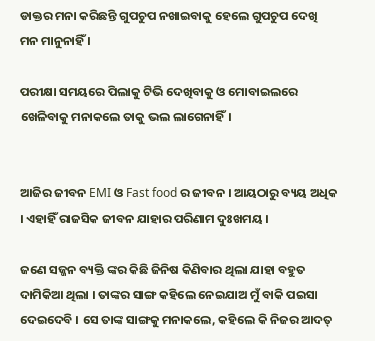ଡାକ୍ତର ମନା କରିଛନ୍ତି ଗୁପଚୁପ ନଖାଇବାକୁ ହେଲେ ଗୁପଚୁପ ଦେଖି ମନ ମାନୁନାହିଁ ।

ପରୀକ୍ଷା ସମୟରେ ପିଲାକୁ ଟିଭି ଦେଖିବାକୁ ଓ ମୋବାଇଲରେ ଖେଳିବାକୁ ମନାକଲେ ତାକୁ ଭଲ ଲାଗେନାହିଁ।


ଆଜିର ଜୀବନ EMI ଓ Fast food ର ଜୀବନ । ଆୟଠାରୁ ବ୍ୟୟ ଅଧିକ । ଏହାହିଁ ରାଜସିକ ଜୀବନ ଯାହାର ପରିଣାମ ଦୁଃଖମୟ ।

ଜଣେ ସଜ୍ଜନ ବ୍ୟକ୍ତି ଙ୍କର କିଛି ଜିନିଷ କିଣିବାର ଥିଲା ଯାହା ବହୁତ ଦାମିକିଆ ଥିଲା । ତାଙ୍କର ସାଙ୍ଗ କହିଲେ ନେଇଯାଅ ମୁଁ ବାକି ପଇସା ଦେଇଦେବି । ସେ ତାଙ୍କ ସାଙ୍ଗକୁ ମନାକଲେ, କହିଲେ କି ନିଜର ଆଦତ୍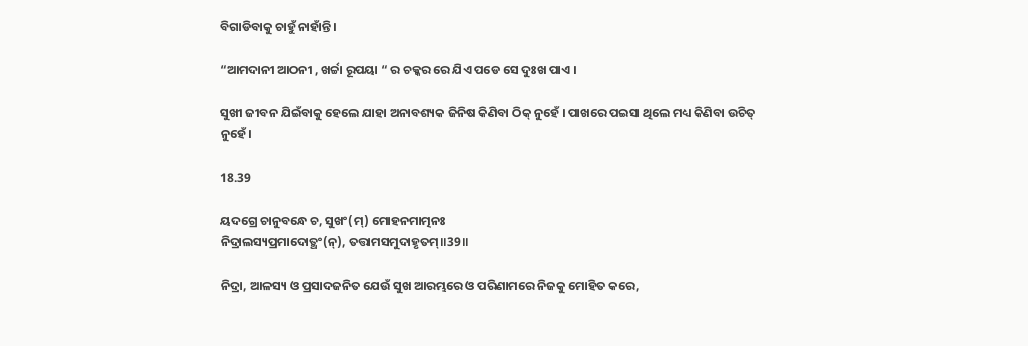ବିଗାଡିବାକୁ ଚାହୁଁ ନାହାଁନ୍ତି।

“ଆମଦାନୀ ଆଠନୀ , ଖର୍ଚ୍ଚା ରୂପୟା “ ର ଚକ୍କର ରେ ଯିଏ ପଡେ ସେ ଦୁଃଖ ପାଏ ।

ସୁଖୀ ଜୀବନ ଯିଇଁବାକୁ ହେଲେ ଯାହା ଅନାବଶ୍ୟକ ଜିନିଷ କିଣିବା ଠିକ୍ ନୁହେଁ । ପାଖରେ ପଇସା ଥିଲେ ମଧ୍ୟ କିଣିବା ଉଚିତ୍ ନୁହେଁ।

18.39

ୟଦଗ୍ରେ ଚାନୁବନ୍ଧେ ଚ, ସୁଖଂ(ମ୍) ମୋହନମାତ୍ମନଃ
ନିଦ୍ରାଲସ୍ୟପ୍ରମାଦୋତ୍ଥଂ(ନ୍), ତତ୍ତାମସମୁଦାହୃତମ୍॥39॥

ନିଦ୍ରା, ଆଳସ୍ୟ ଓ ପ୍ରସାଦଜନିତ ଯେଉଁ ସୁଖ ଆରମ୍ଭରେ ଓ ପରିଣାମରେ ନିଜକୁ ମୋହିତ କରେ,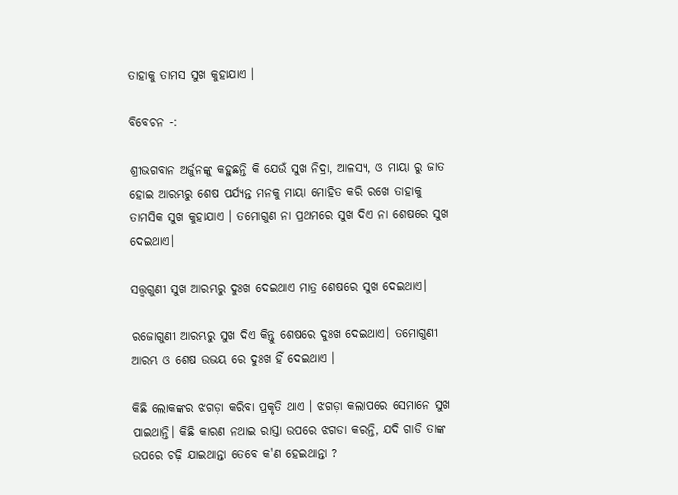ତାହାକୁ ତାମସ ସୁଖ କୁହାଯାଏ ।

ବିବେଚନ -:

ଶ୍ରୀଭଗବାନ ଅର୍ଜୁନଙ୍କୁ କହୁଛନ୍ତି କି ଯେଉଁ ସୁଖ ନିଦ୍ରା, ଆଳସ୍ୟ, ଓ ମାୟା ରୁ ଜାତ ହୋଇ ଆରମ୍ଭରୁ ଶେଷ ପର୍ଯ୍ୟନ୍ତ ମନକୁ ମାୟା ମୋହିତ କରି ରଖେ ତାହାକୁ ତାମସିକ ସୁଖ କୁହାଯାଏ ‌। ତମୋଗୁଣ ନା ପ୍ରଥମରେ ସୁଖ ଦିଏ ନା ଶେଷରେ ସୁଖ ଦେଇଥାଏ।

ସତ୍ତ୍ଵଗୁଣୀ ସୁଖ ଆରମ୍ଭରୁ ଦୁଃଖ ଦେଇଥାଏ ମାତ୍ର ଶେଷରେ ସୁଖ ଦେଇଥାଏ।

ରଜୋଗୁଣୀ ଆରମ୍ଭରୁ ସୁଖ ଦିଏ କିନ୍ତୁ ଶେଷରେ ଦୁଃଖ ଦେଇଥାଏ। ତମୋଗୁଣୀ ଆରମ୍ଭ ଓ ଶେଷ ଉଭୟ ରେ ଦୁଃଖ ହିଁ ଦେଇଥାଏ ।

କିଛି ଲୋକଙ୍କର ଝଗଡ଼ା କରିବା ପ୍ରକୃତି ଥାଏ । ଝଗଡ଼ା କଲାପରେ ସେମାନେ ସୁଖ ପାଇଥାନ୍ତି। କିଛି କାରଣ ନଥାଇ ରାସ୍ତା ଉପରେ ଝଗଡା କରନ୍ତି, ଯଦି ଗାଡି ତାଙ୍କ ଉପରେ ଚଢ଼ି ଯାଇଥାନ୍ତା ତେବେ କ'ଣ ହେଇଥାନ୍ତା ?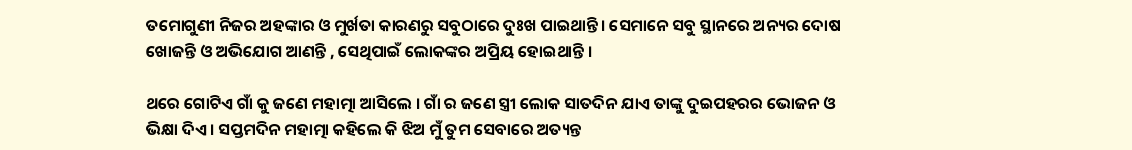ତମୋଗୁଣୀ ନିଜର ଅହଙ୍କାର ଓ ମୁର୍ଖତା କାରଣରୁ ସବୁଠାରେ ଦୁଃଖ ପାଇଥାନ୍ତି। ସେମାନେ ସବୁ ସ୍ଥାନରେ ଅନ୍ୟର ଦୋଷ ଖୋଜନ୍ତି ଓ ଅଭିଯୋଗ ଆଣନ୍ତି , ସେଥିପାଇଁ ଲୋକଙ୍କର ଅପ୍ରିୟ ହୋଇଥାନ୍ତି ।

ଥରେ ଗୋଟିଏ ଗାଁ କୁ ଜଣେ ମହାତ୍ମା ଆସିଲେ । ଗାଁ ର ଜଣେ ସ୍ତ୍ରୀ ଲୋକ ସାତଦିନ ଯାଏ ତାଙ୍କୁ ଦୁଇପହରର ଭୋଜନ ଓ ଭିକ୍ଷା ଦିଏ । ସପ୍ତମଦିନ ମହାତ୍ମା କହିଲେ କି ଝିଅ ମୁଁ ତୁମ ସେବାରେ ଅତ୍ୟନ୍ତ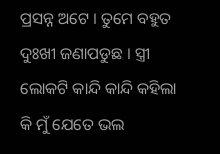ପ୍ରସନ୍ନ ଅଟେ । ତୁମେ ବହୁତ ଦୁଃଖୀ ଜଣାପଡୁଛ । ସ୍ତ୍ରୀ ଲୋକଟି କାନ୍ଦି କାନ୍ଦି କହିଲା କି ମୁଁ ଯେତେ ଭଲ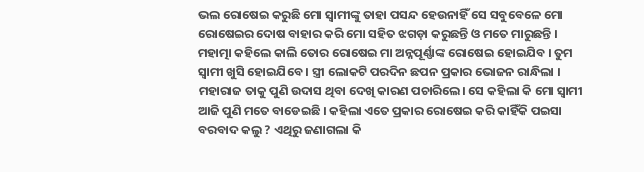ଭଲ ରୋଷେଇ କରୁଛି ମୋ ସ୍ଵାମୀଙ୍କୁ ତାହା ପସନ୍ଦ ହେଉନାହିଁ ସେ ସବୁବେଳେ ମୋ ରୋଷେଇର ଦୋଷ ବାହାର କରି ମୋ ସହିତ ଝଗଡ଼ା କରୁଛନ୍ତି ଓ ମତେ ମାରୁଛନ୍ତି । ମହାତ୍ମା କହିଲେ କାଲି ତୋର ରୋଷେଇ ମା ଅନ୍ନପୂର୍ଣ୍ଣାଙ୍କ ରୋଷେଇ ହୋଇଯିବ । ତୁମ ସ୍ଵାମୀ ଖୁସି ହୋଇଯିବେ । ସ୍ତ୍ରୀ ଲୋକଟି ପରଦିନ ଛପନ ପ୍ରକାର ଭୋଜନ ରାନ୍ଧିଲା । ମହାରାଜ ତାକୁ ପୁଣି ଉଦାସ ଥିବା ଦେଖି କାରଣ ପଚାରିଲେ। ସେ କହିଲା କି ମୋ ସ୍ଵାମୀ ଆଜି ପୁଣି ମତେ ବାଡେଇଛି । କହିଲା ଏତେ ପ୍ରକାର ରୋଷେଇ କରି କାହିଁକି ପଇସା ବରବାଦ କଲୁ ? ଏଥିରୁ ଜଣାଗଲା କି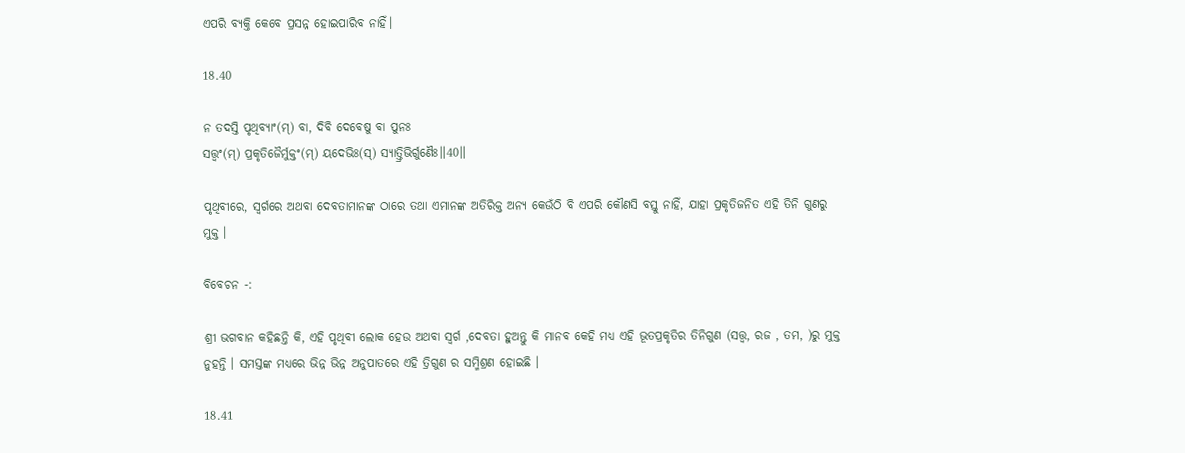ଏପରି ବ୍ୟକ୍ତି କେବେ ପ୍ରସନ୍ନ ହୋଇପାରିବ ନାହିଁ।

18.40

ନ ତଦସ୍ତି ପୃଥିବ୍ୟାଂ(ମ୍) ବା, ଦିବି ଦେବେଷୁ ବା ପୁନଃ
ସତ୍ତ୍ୱଂ(ମ୍) ପ୍ରକୃତିଜୈର୍ମୁକ୍ତଂ(ମ୍) ୟଦେଭିଃ(ସ୍) ସ୍ୟାତ୍ତ୍ରିଭିର୍ଗୁଣୈଃ॥40॥

ପୃଥିବୀରେ, ସ୍ୱର୍ଗରେ ଅଥବା ଦେବତାମାନଙ୍କ ଠାରେ ତଥା ଏମାନଙ୍କ ଅତିରିକ୍ତ ଅନ୍ୟ କେଉଁଠି ବି ଏପରି କୌଣସି ବସ୍ତୁ ନାହିଁ, ଯାହା ପ୍ରକୃତିଜନିତ ଏହି ତିନି ଗୁଣରୁ ମୁକ୍ତ ।

ବିବେଚନ -:

ଶ୍ରୀ ଭଗବାନ କହିଛନ୍ତି କି, ଏହି ପୃଥିବୀ ଲୋକ ହେଉ ଅଥବା ସ୍ଵର୍ଗ ,ଦେବତା ହୁଅନ୍ତୁ କି ମାନବ କେହି ମଧ୍ୟ ଏହି ଭୂତପ୍ରକୃତିର ତିନିଗୁଣ (ସତ୍ତ୍ଵ, ରଜ , ତମ, )ରୁ ମୁକ୍ତ ନୁହନ୍ତି । ସମସ୍ତଙ୍କ ମଧ୍ୟରେ ଭିନ୍ନ ଭିନ୍ନ ଅନୁପାତରେ ଏହି ତ୍ରିଗୁଣ ର ସମ୍ମିଶ୍ରଣ ହୋଇଛି ।

18.41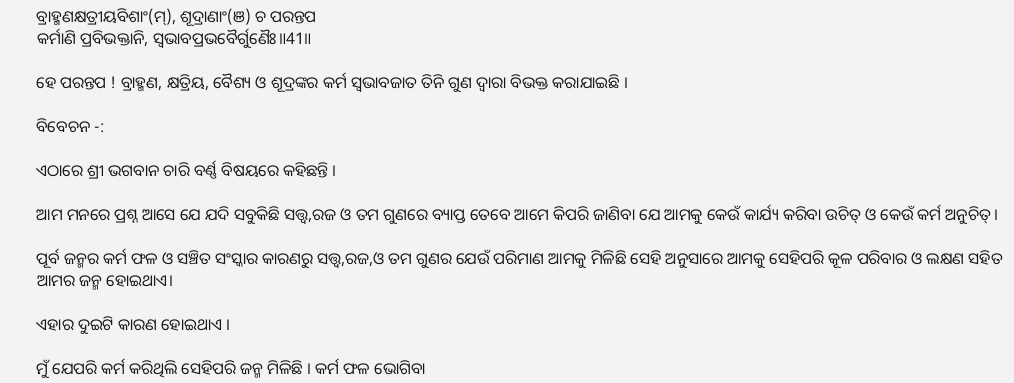ବ୍ରାହ୍ମଣକ୍ଷତ୍ରୀୟବିଶାଂ(ମ୍), ଶୂଦ୍ରାଣାଂ(ଞ) ଚ ପରନ୍ତପ
କର୍ମାଣି ପ୍ରବିଭକ୍ତାନି, ସ୍ୱଭାବପ୍ରଭବୈର୍ଗୁଣୈଃ॥41॥

ହେ ପରନ୍ତପ ! ବ୍ରାହ୍ମଣ, କ୍ଷତ୍ରିୟ, ବୈଶ୍ୟ ଓ ଶୂଦ୍ରଙ୍କର କର୍ମ ସ୍ୱଭାବଜାତ ତିନି ଗୁଣ ଦ୍ଵାରା ବିଭକ୍ତ କରାଯାଇଛି ।

ବିବେଚନ -:

ଏଠାରେ ଶ୍ରୀ ଭଗବାନ ଚାରି ବର୍ଣ୍ଣ ବିଷୟରେ କହିଛନ୍ତି ।

ଆମ ମନରେ ପ୍ରଶ୍ନ ଆସେ ଯେ ଯଦି ସବୁକିଛି ସତ୍ତ୍ଵ,ରଜ ଓ ତମ ଗୁଣରେ ବ୍ୟାପ୍ତ ତେବେ ଆମେ କିପରି ଜାଣିବା ଯେ ଆମକୁ କେଉଁ କାର୍ଯ୍ୟ କରିବା ଉଚିତ୍ ଓ କେଉଁ କର୍ମ ଅନୁଚିତ୍।

ପୂର୍ବ ଜନ୍ମର କର୍ମ ଫଳ ଓ ସଞ୍ଚିତ ସଂସ୍କାର କାରଣରୁ ସତ୍ତ୍ଵ,ରଜ,ଓ ତମ ଗୁଣର ଯେଉଁ ପରିମାଣ ଆମକୁ ମିଳିଛି ସେହି ଅନୁସାରେ ଆମକୁ ସେହିପରି କୂଳ ପରିବାର ଓ ଲକ୍ଷଣ ସହିତ ଆମର ଜନ୍ମ ହୋଇଥାଏ।

ଏହାର ଦୁଇଟି କାରଣ ହୋଇଥାଏ ।

ମୁଁ ଯେପରି କର୍ମ କରିଥିଲି ସେହିପରି ଜନ୍ମ ମିଳିଛି । କର୍ମ ଫଳ ଭୋଗିବା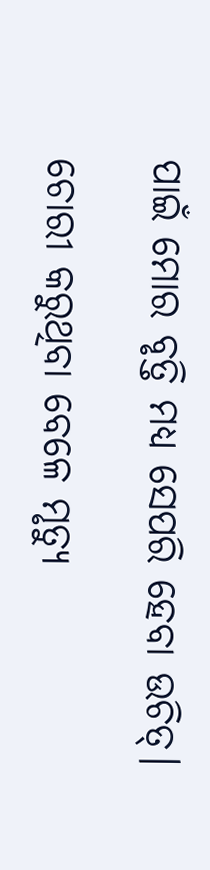ପାଇଁ ମୋର ବୃତ୍ତି ମଧ୍ୟ ସେପରି ହେବା ଉଚିତ୍।

ଚୋରୀ କରୁଥିବା ବେଳେ ମୃତ୍ୟୁ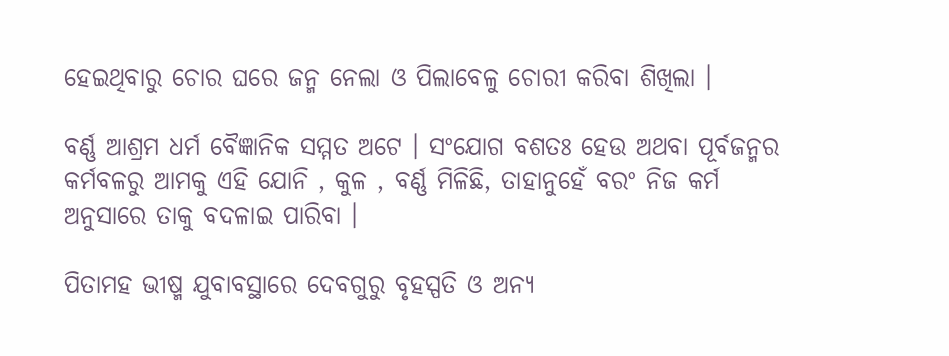ହେଇଥିବାରୁ ଚୋର ଘରେ ଜନ୍ମ ନେଲା ଓ ପିଲାବେଳୁ ଚୋରୀ କରିବା ଶିଖିଲା ।

ବର୍ଣ୍ଣ ଆଶ୍ରମ ଧର୍ମ ବୈଜ୍ଞାନିକ ସମ୍ମତ ଅଟେ । ସଂଯୋଗ ବଶତଃ ହେଉ ଅଥବା ପୂର୍ବଜନ୍ମର କର୍ମବଳରୁ ଆମକୁ ଏହି ଯୋନି , କୁଳ , ବର୍ଣ୍ଣ ମିଳିଛି, ତାହାନୁହେଁ ବରଂ ନିଜ କର୍ମ ଅନୁସାରେ ତାକୁ ବଦଳାଇ ପାରିବା ।

ପିତାମହ ଭୀଷ୍ମ ଯୁବାବସ୍ଥାରେ ଦେବଗୁରୁ ବୃହସ୍ପତି ଓ ଅନ୍ୟ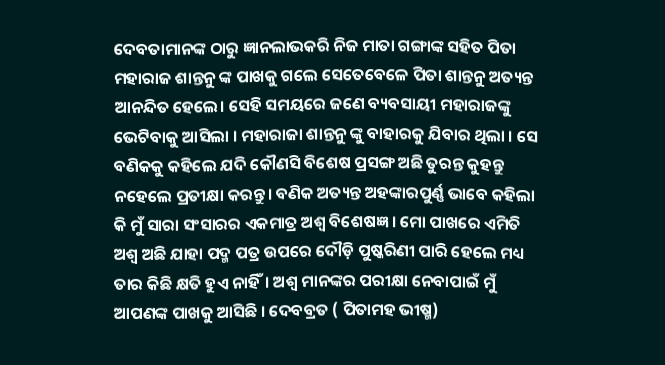ଦେବତାମାନଙ୍କ ଠାରୁ ଜ୍ଞାନଲାଭକରି ନିଜ ମାତା ଗଙ୍ଗାଙ୍କ ସହିତ ପିତା ମହାରାଜ ଶାନ୍ତନୁ ଙ୍କ ପାଖକୁ ଗଲେ ସେତେବେଳେ ପିତା ଶାନ୍ତନୁ ଅତ୍ୟନ୍ତ ଆନନ୍ଦିତ ହେଲେ। ସେହି ସମୟରେ ଜଣେ ବ୍ୟବସାୟୀ ମହାରାଜଙ୍କୁ ଭେଟିବାକୁ ଆସିଲା । ମହାରାଜା ଶାନ୍ତନୁ ଙ୍କୁ ବାହାରକୁ ଯିବାର ଥିଲା । ସେ ବଣିକକୁ କହିଲେ ଯଦି କୌଣସି ବିଶେଷ ପ୍ରସଙ୍ଗ ଅଛି ତୁରନ୍ତ କୁହନ୍ତୁ ନହେଲେ ପ୍ରତୀକ୍ଷା କରନ୍ତୁ। ବଣିକ ଅତ୍ୟନ୍ତ ଅହଙ୍କାରପୁର୍ଣ୍ଣ ଭାବେ କହିଲା କି ମୁଁ ସାରା ସଂସାରର ଏକମାତ୍ର ଅଶ୍ଵ ବିଶେଷଜ୍ଞ । ମୋ ପାଖରେ ଏମିତି ଅଶ୍ଵ ଅଛି ଯାହା ପଦ୍ମ ପତ୍ର ଉପରେ ଦୌଡ଼ି ପୁଷ୍କରିଣୀ ପାରି ହେଲେ ମଧ୍ୟ ତାର କିଛି କ୍ଷତି ହୁଏ ନାହିଁ। ଅଶ୍ଵ ମାନଙ୍କର ପରୀକ୍ଷା ନେବାପାଇଁ ମୁଁ ଆପଣଙ୍କ ପାଖକୁ ଆସିଛି । ଦେବବ୍ରତ ( ପିତାମହ ଭୀଷ୍ମ)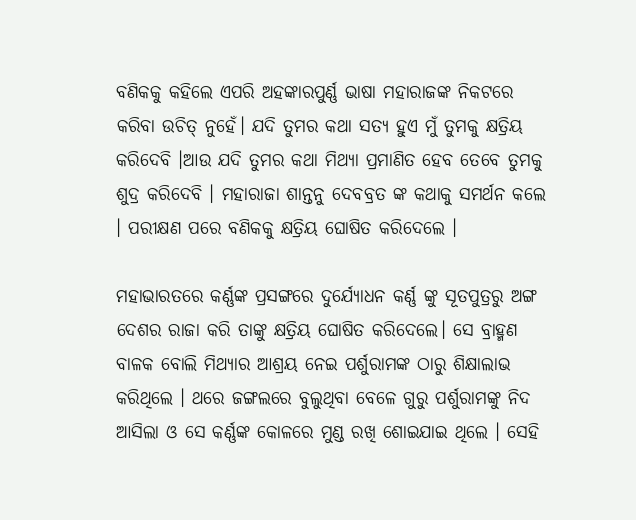ବଣିକକୁ କହିଲେ ଏପରି ଅହଙ୍କାରପୁର୍ଣ୍ଣ ଭାଷା ମହାରାଜଙ୍କ ନିକଟରେ କରିବା ଉଚିତ୍ ନୁହେଁ। ଯଦି ତୁମର କଥା ସତ୍ୟ ହୁଏ ମୁଁ ତୁମକୁ କ୍ଷତ୍ରିୟ କରିଦେବି ।ଆଉ ଯଦି ତୁମର କଥା ମିଥ୍ୟା ପ୍ରମାଣିତ ହେବ ତେବେ ତୁମକୁ ଶୁଦ୍ର କରିଦେବି । ମହାରାଜା ଶାନ୍ତନୁ ଦେବବ୍ରତ ଙ୍କ କଥାକୁ ସମର୍ଥନ କଲେ । ପରୀକ୍ଷଣ ପରେ ବଣିକକୁ କ୍ଷତ୍ରିୟ ଘୋଷିତ କରିଦେଲେ ।

ମହାଭାରତରେ କର୍ଣ୍ଣଙ୍କ ପ୍ରସଙ୍ଗରେ ଦୁର୍ଯ୍ୟୋଧନ କର୍ଣ୍ଣ ଙ୍କୁ ସୂତପୁତ୍ରରୁ ଅଙ୍ଗ ଦେଶର ରାଜା କରି ତାଙ୍କୁ କ୍ଷତ୍ରିୟ ଘୋଷିତ କରିଦେଲେ। ସେ ବ୍ରାହ୍ମଣ ବାଳକ ବୋଲି ମିଥ୍ୟାର ଆଶ୍ରୟ ନେଇ ପର୍ଶୁରାମଙ୍କ ଠାରୁ ଶିକ୍ଷାଲାଭ କରିଥିଲେ । ଥରେ ଜଙ୍ଗଲରେ ବୁଲୁଥିବା ବେଳେ ଗୁରୁ ପର୍ଶୁରାମଙ୍କୁ ନିଦ ଆସିଲା ଓ ସେ କର୍ଣ୍ଣଙ୍କ କୋଳରେ ମୁଣ୍ଡ ରଖି ଶୋଇଯାଇ ଥିଲେ । ସେହି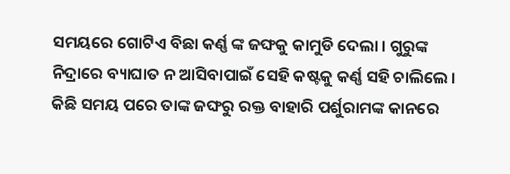ସମୟରେ ଗୋଟିଏ ବିଛା କର୍ଣ୍ଣ ଙ୍କ ଜଙ୍ଘକୁ କାମୁଡି ଦେଲା । ଗୁରୁଙ୍କ ନିଦ୍ରାରେ ବ୍ୟାଘାତ ନ ଆସିବାପାଇଁ ସେହି କଷ୍ଟକୁ କର୍ଣ୍ଣ ସହି ଚାଲିଲେ । କିଛି ସମୟ ପରେ ତାଙ୍କ ଜଙ୍ଘରୁ ରକ୍ତ ବାହାରି ପର୍ଶୁରାମଙ୍କ କାନରେ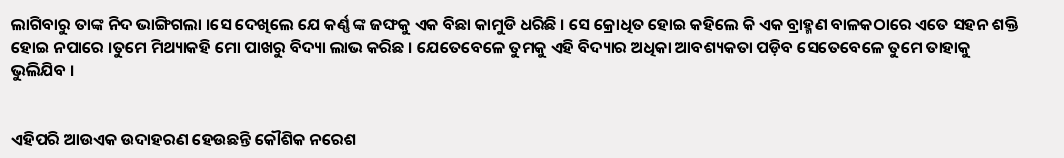ଲାଗିବାରୁ ତାଙ୍କ ନିଦ ଭାଙ୍ଗିଗଲା ।ସେ ଦେଖିଲେ ଯେ କର୍ଣ୍ଣ ଙ୍କ ଜଙ୍ଘକୁ ଏକ ବିଛା କାମୁଡି ଧରିଛି । ସେ କ୍ରୋଧିତ ହୋଇ କହିଲେ କି ଏକ ବ୍ରାହ୍ମଣ ବାଳକଠାରେ ଏତେ ସହନ ଶକ୍ତି ହୋଇ ନପାରେ ।ତୁମେ ମିଥ୍ୟାକହି ମୋ ପାଖରୁ ବିଦ୍ୟା ଲାଭ କରିଛ । ଯେତେବେଳେ ତୁମକୁ ଏହି ବିଦ୍ୟାର ଅଧିକା ଆବଶ୍ୟକତା ପଡ଼ିବ ସେତେବେଳେ ତୁମେ ତାହାକୁ ଭୁଲିଯିବ ।


ଏହିପରି ଆଉଏକ ଉଦାହରଣ ହେଉଛନ୍ତି କୌଶିକ ନରେଶ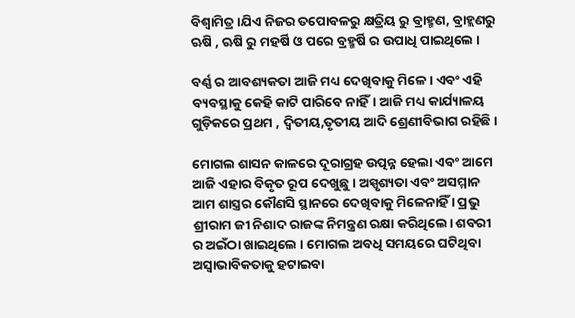ବିଶ୍ଵାମିତ୍ର।ଯିଏ ନିଜର ତପୋବଳରୁ କ୍ଷତ୍ରିୟ ରୁ ବ୍ରାହ୍ମଣ, ବ୍ରାହ୍ଲଣରୁ ଋଷି , ଋଷି ରୁ ମହର୍ଷି ଓ ପରେ ବ୍ରହ୍ମର୍ଷି ର ଉପାଧି ପାଇଥିଲେ ।

ବର୍ଣ୍ଣ ର ଆବଶ୍ୟକତା ଆଜି ମଧ୍ୟ ଦେଖିବାକୁ ମିଳେ । ଏବଂ ଏହି ବ୍ୟବସ୍ଥାକୁ କେହି କାଟି ପାରିବେ ନାହିଁ। ଆଜି ମଧ୍ୟ କାର୍ଯ୍ୟାଳୟ ଗୁଡ଼ିକରେ ପ୍ରଥମ , ଦ୍ଵିତୀୟ,ତୃତୀୟ ଆଦି ଶ୍ରେଣୀବିଭାଗ ରହିଛି ।

ମୋଗଲ ଶାସନ କାଳରେ ଦୂରାଗ୍ରହ ଉତ୍ପନ୍ନ ହେଲା ଏବଂ ଆମେ ଆଜି ଏହାର ବିକୃତ ରୂପ ଦେଖୁଛୁ । ଅସ୍ପୃଶ୍ୟତା ଏବଂ ଅସମ୍ମାନ ଆମ ଶାସ୍ତ୍ରର କୌଣସି ସ୍ଥାନରେ ଦେଖିବାକୁ ମିଳେନାହିଁ । ପ୍ରଭୁ ଶ୍ରୀରାମ ଜୀ ନିଶାଦ ରାଜଙ୍କ ନିମନ୍ତ୍ରଣ ରକ୍ଷା କରିଥିଲେ। ଶବରୀ ର ଅଇଁଠା ଖାଇଥିଲେ । ମୋଗଲ ଅବଧି ସମୟରେ ଘଟିଥିବା ଅସ୍ୱାଭାବିକତାକୁ ହଟାଇବା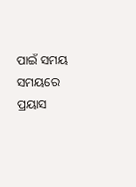ପାଇଁ ସମୟ ସମୟରେ ପ୍ରୟାସ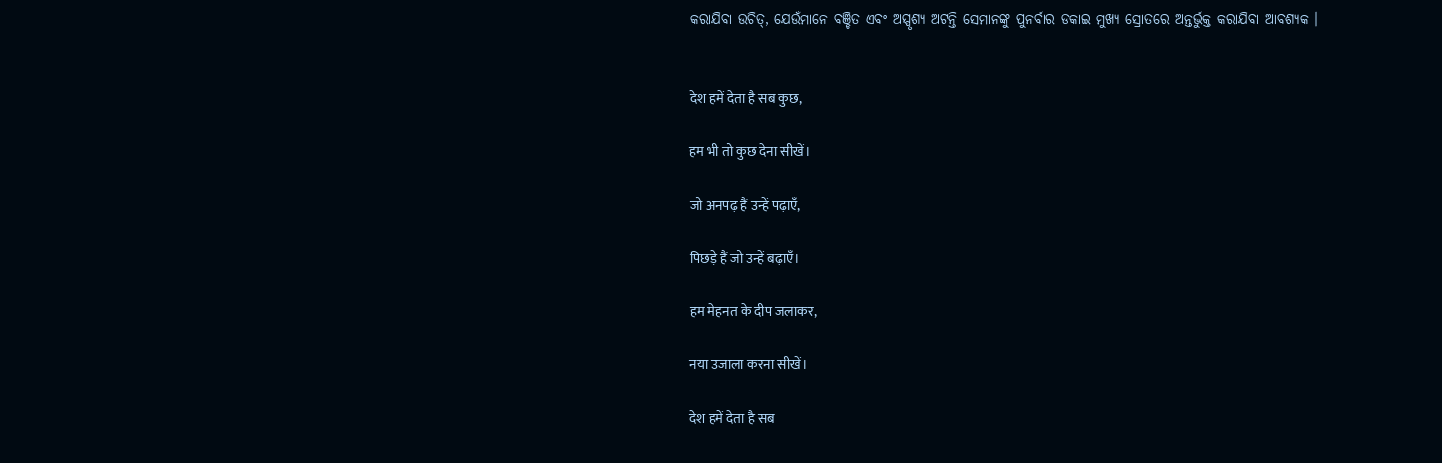କରାଯିବା ଉଚିତ୍, ଯେଉଁମାନେ ବଞ୍ଚିତ ଏବଂ ଅସ୍ପୃଶ୍ୟ ଅଟନ୍ତି ସେମାନଙ୍କୁ ପୁନର୍ବାର ଡକାଇ ମୁଖ୍ୟ ସ୍ରୋତରେ ଅନ୍ତର୍ଭୁକ୍ତ କରାଯିବା ଆବଶ୍ୟକ ।


देश हमें देता है सब कुछ,

हम भी तो कुछ देना सीखें।

जो अनपढ़ हैं उन्हें पढ़ाएँ,

पिछड़े हैं जो उन्हें बढ़ाएँ।

हम मेहनत के दीप जलाकर,

नया उजाला करना सीखें।

देश हमें देता है सब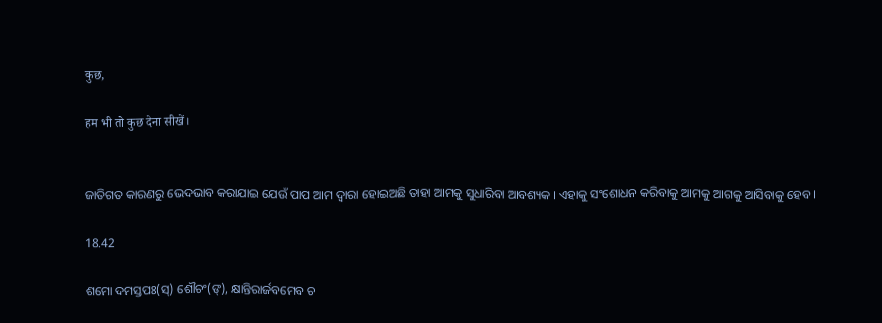कुछ,

हम भी तो कुछ देना सीखें।


ଜାତିଗତ କାରଣରୁ ଭେଦଭାବ କରାଯାଇ ଯେଉଁ ପାପ ଆମ ଦ୍ଵାରା ହୋଇଅଛି ତାହା ଆମକୁ ସୁଧାରିବା ଆବଶ୍ୟକ । ଏହାକୁ ସଂଶୋଧନ କରିବାକୁ ଆମକୁ ଆଗକୁ ଆସିବାକୁ ହେବ ।

18.42

ଶମୋ ଦମସ୍ତପଃ(ସ୍) ଶୌଚଂ(ଙ୍), କ୍ଷାନ୍ତିରାର୍ଜବମେବ ଚ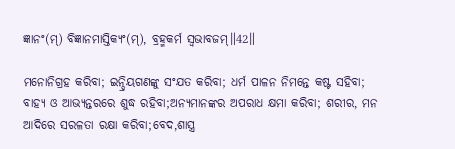ଜ୍ଞାନଂ(ମ୍) ବିଜ୍ଞାନମାସ୍ତିକ୍ୟଂ(ମ୍), ବ୍ରହ୍ମକର୍ମ ସ୍ୱଭାବଜମ୍॥42॥

ମନୋନିଗ୍ରହ କରିବା; ଇନ୍ଦ୍ରିୟଗଣଙ୍କୁ ସଂଯତ କରିବା; ଧର୍ମ ପାଳନ ନିମନ୍ତେ କଷ୍ଟ ସହିବା; ବାହ୍ୟ ଓ ଆଭ୍ୟନ୍ତରରେ ଶୁଦ୍ଧ ରହିବା;ଅନ୍ୟମାନଙ୍କର ଅପରାଧ କ୍ଷମା କରିବା; ଶରୀର, ମନ ଆଦିରେ ସରଳତା ରକ୍ଷା କରିବା;ବେଦ,ଶାସ୍ତ୍ର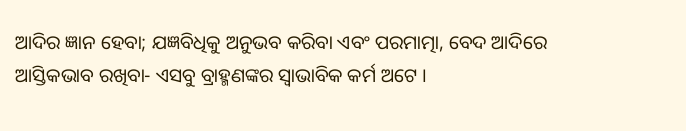ଆଦିର ଜ୍ଞାନ ହେବା; ଯଜ୍ଞବିଧିକୁ ଅନୁଭବ କରିବା ଏବଂ ପରମାତ୍ମା, ବେଦ ଆଦିରେ ଆସ୍ତିକଭାବ ରଖିବା- ଏସବୁ ବ୍ରାହ୍ମଣଙ୍କର ସ୍ଵାଭାବିକ କର୍ମ ଅଟେ ।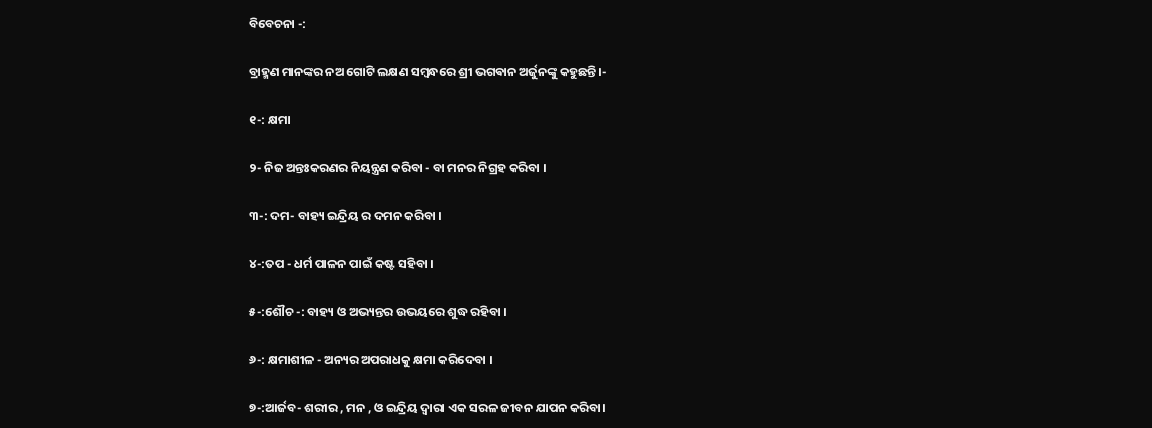ବିବେଚନା -:

ବ୍ରାହ୍ମଣ ମାନଙ୍କର ନଅ ଗୋଟି ଲକ୍ଷଣ ସମ୍ବନ୍ଧରେ ଶ୍ରୀ ଭଗଵାନ ଅର୍ଜୁନଙ୍କୁ କହୁଛନ୍ତି ।-

୧-: କ୍ଷମା

୨- ନିଜ ଅନ୍ତଃକରଣର ନିୟନ୍ତ୍ରଣ କରିବା - ବା ମନର ନିଗ୍ରହ କରିବା ।

୩-: ଦମ- ବାହ୍ୟ ଇନ୍ଦ୍ରିୟ ର ଦମନ କରିବା ।

୪-:ତପ - ଧର୍ମ ପାଳନ ପାଇଁ କଷ୍ଟ ସହିବା ।

୫-:ଶୌଚ -: ବାହ୍ୟ ଓ ଅଭ୍ୟନ୍ତର ଉଭୟରେ ଶୁଦ୍ଧ ରହିବା ।

୬-: କ୍ଷମାଶୀଳ - ଅନ୍ୟର ଅପରାଧକୁ କ୍ଷମା କରିଦେବା ।

୭-:ଆର୍ଜବ- ଶରୀର , ମନ , ଓ ଇନ୍ଦ୍ରିୟ ଦ୍ଵାରା ଏକ ସରଳ ଜୀବନ ଯାପନ କରିବା।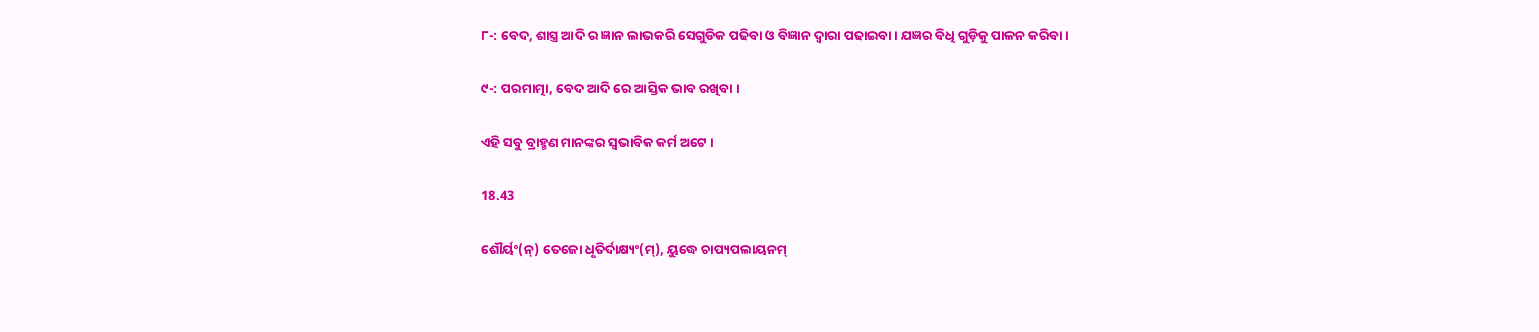୮-: ବେଦ, ଶାସ୍ତ୍ର ଆଦି ର ଜ୍ଞାନ ଲାଭକରି ସେଗୁଡିକ ପଢିବା ଓ ବିଜ୍ଞାନ ଦ୍ଵାରା ପଢାଇବା । ଯଜ୍ଞର ବିଧି ଗୁଡ଼ିକୁ ପାଳନ କରିବା ।

୯-: ପରମାତ୍ମା, ବେଦ ଆଦି ରେ ଆସ୍ତିକ ଭାବ ରଖିବା ।

ଏହି ସବୁ ବ୍ରାହ୍ମଣ ମାନଙ୍କର ସ୍ଵଭାବିକ କର୍ମ ଅଟେ ।

18.43

ଶୌର୍ୟଂ(ନ୍) ତେଜୋ ଧୃତିର୍ଦାକ୍ଷ୍ୟଂ(ମ୍), ୟୁଦ୍ଧେ ଚାପ୍ୟପଲାୟନମ୍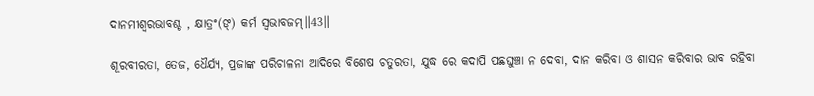ଦାନମୀଶ୍ୱରଭାବଶ୍ଚ , କ୍ଷାତ୍ରଂ(ଙ୍) କର୍ମ ସ୍ୱଭାବଜମ୍॥43॥

ଶୂରବୀରତା, ତେଜ, ଧୈର୍ଯ୍ୟ, ପ୍ରଜାଙ୍କ ପରିଚାଳନା ଆଦିରେ ବିଶେଷ ଚତୁରତା, ଯୁଦ୍ଧ ରେ କଦାପି ପଛଘୁଞ୍ଚା ନ ଦେବା, ଦାନ କରିବା ଓ ଶାସନ କରିବାର ଭାବ ରହିବା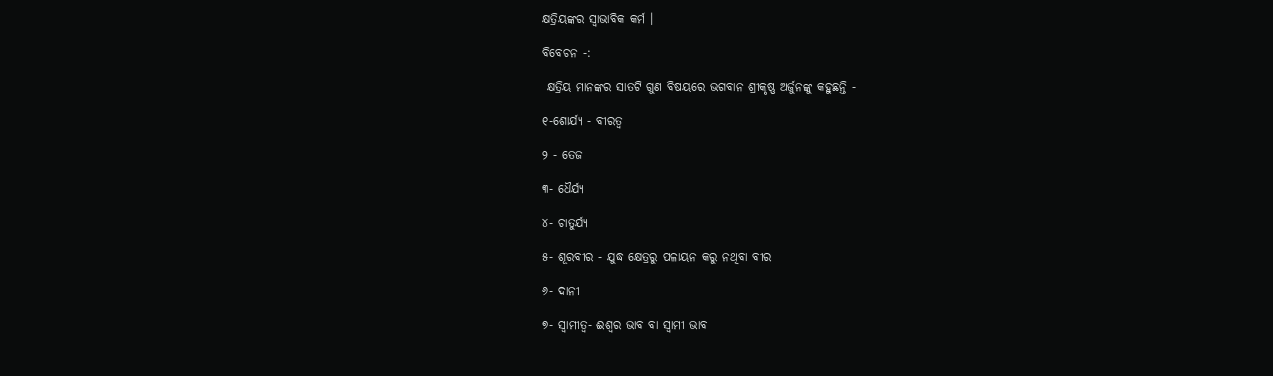କ୍ଷତ୍ରିୟଙ୍କର ସ୍ଵାଭାବିକ କର୍ମ ।

ବିବେଚନ -:

 କ୍ଷତ୍ରିୟ ମାନଙ୍କର ସାତଟି ଗୁଣ ବିଷୟରେ ଭଗବାନ ଶ୍ରୀକୃଷ୍ଣ ଅର୍ଜୁନଙ୍କୁ କହୁଛନ୍ତି -

୧-ଶୋର୍ଯ୍ୟ - ବୀରତ୍ଵ

୨ - ତେଜ

୩- ଧୈର୍ଯ୍ୟ

୪- ଚାତୁର୍ଯ୍ୟ

୫- ଶୂରବୀର - ଯୁଦ୍ଧ କ୍ଷେତ୍ରରୁ ପଳାୟନ କରୁ ନଥିବା ବୀର

୬- ଦାନୀ

୭- ସ୍ଵାମୀତ୍ବ- ଈଶ୍ଵର ଭାବ ବା ସ୍ଵାମୀ ଭାବ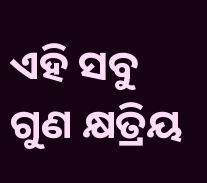ଏହି ସବୁ ଗୁଣ କ୍ଷତ୍ରିୟ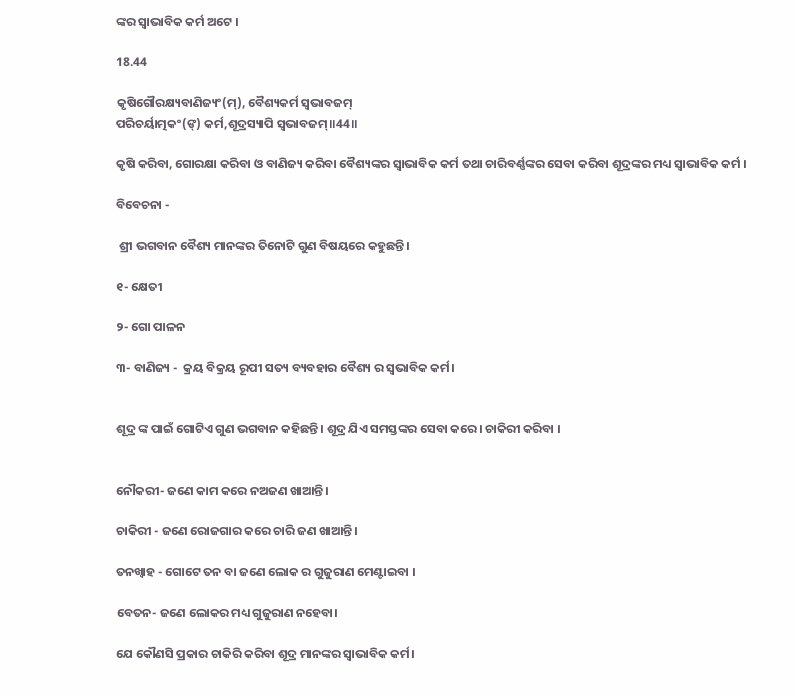ଙ୍କର ସ୍ଵାଭାବିକ କର୍ମ ଅଟେ ।

18.44

କୃଷିଗୌରକ୍ଷ୍ୟବାଣିଜ୍ୟଂ(ମ୍), ବୈଶ୍ୟକର୍ମ ସ୍ୱଭାବଜମ୍
ପରିଚର୍ୟାତ୍ମକଂ(ଙ୍) କର୍ମ,ଶୂଦ୍ରସ୍ୟାପି ସ୍ୱଭାବଜମ୍॥44॥

କୃଷି କରିବା, ଗୋରକ୍ଷା କରିବା ଓ ବାଣିଜ୍ୟ କରିବା ବୈଶ୍ୟଙ୍କର ସ୍ଵାଭାବିକ କର୍ମ ତଥା ଚାରିବର୍ଣ୍ଣଙ୍କର ସେବା କରିବା ଶୂଦ୍ରଙ୍କର ମଧ୍ୟ ସ୍ଵାଭାବିକ କର୍ମ ।

ବିବେଚନା -

 ଶ୍ରୀ ଭଗବାନ ବୈଶ୍ୟ ମାନଙ୍କର ତିନୋଟି ଗୁଣ ବିଷୟରେ କହୁଛନ୍ତି।

୧- କ୍ଷେତୀ

୨- ଗୋ ପାଳନ

୩- ବାଣିଜ୍ୟ -  କ୍ରୟ ବିକ୍ରୟ ରୂପୀ ସତ୍ୟ ବ୍ୟବହାର ବୈଶ୍ୟ ର ସ୍ଵଭାବିକ କର୍ମ।


ଶୂଦ୍ର ଙ୍କ ପାଇଁ ଗୋଟିଏ ଗୁଣ ଭଗବାନ କହିଛନ୍ତି। ଶୂଦ୍ର ଯିଏ ସମସ୍ତଙ୍କର ସେବା କରେ। ଚାକିରୀ କରିବା ।


ନୌକରୀ- ଜଣେ କାମ କରେ ନଅଜଣ ଖାଆନ୍ତି।

ଚାକିରୀ - ଜଣେ ରୋଜଗାର କରେ ଚାରି ଜଣ ଖାଆନ୍ତି।

ତନଖ୍ଵାହ - ଗୋଟେ ତନ ବା ଜଣେ ଲୋକ ର ଗୁଜୁରାଣ ମେଣ୍ଟାଇବା ।

ବେତନ- ଜଣେ ଲୋକର ମଧ୍ୟ ଗୁଜୁରାଣ ନହେବା।

ଯେ କୌଣସି ପ୍ରକାର ଚାକିରି କରିବା ଶୂଦ୍ର ମାନଙ୍କର ସ୍ବାଭାବିକ କର୍ମ।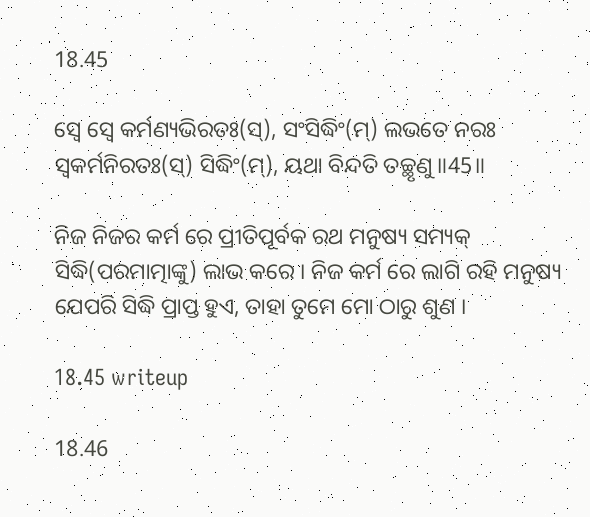18.45

ସ୍ୱେ ସ୍ୱେ କର୍ମଣ୍ୟଭିରତଃ(ସ୍), ସଂସିଦ୍ଧିଂ(ମ୍) ଲଭତେ ନରଃ
ସ୍ୱକର୍ମନିରତଃ(ସ୍) ସିଦ୍ଧିଂ(ମ୍), ୟଥା ବିନ୍ଦତି ତଚ୍ଛୃଣୁ॥45॥

ନିଜ ନିଜର କର୍ମ ରେ ପ୍ରୀତିପୂର୍ବକ ରଥ ମନୁଷ୍ୟ ସମ୍ୟକ୍ ସିଦ୍ଧି(ପରମାତ୍ମାଙ୍କୁ) ଲାଭ କରେ । ନିଜ କର୍ମ ରେ ଲାଗି ରହି ମନୁଷ୍ୟ ଯେପରି ସିଦ୍ଧି ପ୍ରାପ୍ତ ହୁଏ, ତାହା ତୁମେ ମୋ ଠାରୁ ଶୁଣ ।

18.45 writeup

18.46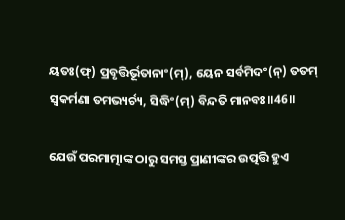ୟତଃ(ଫ୍) ପ୍ରବୃତ୍ତିର୍ଭୂତାନାଂ(ମ୍), ୟେନ ସର୍ବମିଦଂ(ନ୍) ତତମ୍
ସ୍ୱକର୍ମଣା ତମଭ୍ୟର୍ଚ୍ୟ, ସିଦ୍ଧିଂ(ମ୍) ବିନ୍ଦତି ମାନବଃ॥46॥

ଯେଉଁ ପରମାତ୍ମାଙ୍କ ଠାରୁ ସମସ୍ତ ପ୍ରାଣୀଙ୍କର ଉତ୍ପତ୍ତି ହୁଏ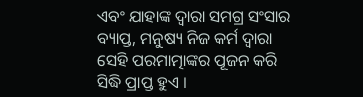ଏବଂ ଯାହାଙ୍କ ଦ୍ୱାରା ସମଗ୍ର ସଂସାର ବ୍ୟାପ୍ତ, ମନୁଷ୍ୟ ନିଜ କର୍ମ ଦ୍ଵାରା ସେହି ପରମାତ୍ମାଙ୍କର ପୂଜନ କରି ସିଦ୍ଧି ପ୍ରାପ୍ତ ହୁଏ ।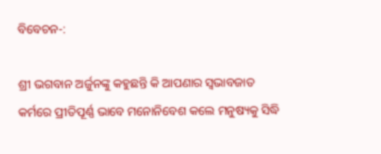ବିବେଚନ-:

ଶ୍ରୀ ଭଗବାନ ଅର୍ଜୁନଙ୍କୁ କହୁଛନ୍ତି କି ଆପଣାର ସ୍ବଭାବଜାତ କର୍ମରେ ପ୍ରୀତିପୂର୍ଣ୍ଣ ଭାବେ ମନୋନିବେଶ କଲେ ମନୁଷ୍ୟକୁ ସିଦ୍ଧି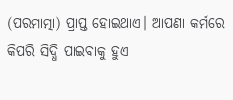(ପରମାତ୍ମା) ପ୍ରାପ୍ତ ହୋଇଥାଏ। ଆପଣା କର୍ମରେ କିପରି ସିଦ୍ଧି ପାଇବାକୁ ହୁଏ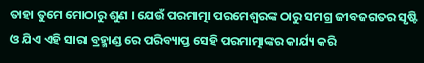ତାହା ତୁମେ ମୋଠାରୁ ଶୁଣ । ଯେଉଁ ପରମାତ୍ମା ପରମେଶ୍ଵରଙ୍କ ଠାରୁ ସମଗ୍ର ଜୀବଜଗତର ସୃଷ୍ଟି ଓ ଯିଏ ଏହି ସାରା ବ୍ରହ୍ମାଣ୍ଡ ରେ ପରିବ୍ୟାପ୍ତ ସେହି ପରମାତ୍ମାଙ୍କର କାର୍ଯ୍ୟ କରି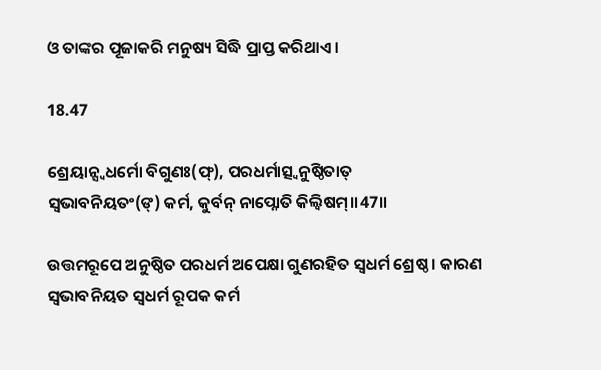ଓ ତାଙ୍କର ପୂଜାକରି ମନୁଷ୍ୟ ସିଦ୍ଧି ପ୍ରାପ୍ତ କରିଥାଏ।

18.47

ଶ୍ରେୟାନ୍ସ୍ୱଧର୍ମୋ ବିଗୁଣଃ(ଫ୍), ପରଧର୍ମାତ୍ସ୍ୱନୁଷ୍ଠିତାତ୍
ସ୍ୱଭାବନିୟତଂ(ଙ୍) କର୍ମ, କୁର୍ବନ୍ ନାପ୍ନୋତି କିଲ୍ବିଷମ୍॥47॥

ଉତ୍ତମରୂପେ ଅନୁଷ୍ଠିତ ପରଧର୍ମ ଅପେକ୍ଷା ଗୁଣରହିତ ସ୍ୱଧର୍ମ ଶ୍ରେଷ୍ଠ । କାରଣ ସ୍ୱଭାବନିୟତ ସ୍ୱଧର୍ମ ରୂପକ କର୍ମ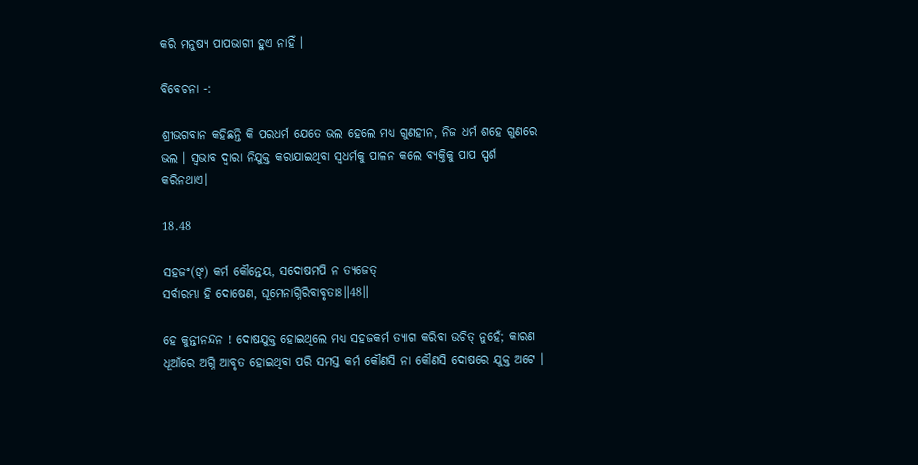କରି ମନୁଷ୍ୟ ପାପଭାଗୀ ହୁଏ ନାହିଁ ।

ବିବେଚନା -:

ଶ୍ରୀଭଗବାନ କହିଛନ୍ତି କି ପରଧର୍ମ ଯେତେ ଭଲ ହେଲେ ମଧ୍ୟ ଗୁଣହୀନ, ନିଜ ଧର୍ମ ଶହେ ଗୁଣରେ ଭଲ । ସ୍ଵଭାବ ଦ୍ଵାରା ନିଯୁକ୍ତ କରାଯାଇଥିବା ସ୍ବଧର୍ମକୁ ପାଳନ କଲେ ବ୍ୟକ୍ତିକୁ ପାପ ସ୍ପର୍ଶ କରିନଥାଏ।

18.48

ସହଜଂ(ଙ୍) କର୍ମ କୌନ୍ତେୟ, ସଦୋଷମପି ନ ତ୍ୟଜେତ୍
ସର୍ବାରମ୍ଭା ହି ଦୋଷେଣ, ଘୂମେନାଗ୍ନିରିବାବୃତାଃ॥48॥

ହେ କୁନ୍ତୀନନ୍ଦନ ! ଦୋଷଯୁକ୍ତ ହୋଇଥିଲେ ମଧ୍ୟ ସହଜକର୍ମ ତ୍ୟାଗ କରିବା ଉଚିତ୍ ନୁହେଁ; କାରଣ ଧୂଆଁରେ ଅଗ୍ନି ଆବୃତ ହୋଇଥିବା ପରି ସମସ୍ତ କର୍ମ କୌଣସି ନା କୌଣସି ଦୋଷରେ ଯୁକ୍ତ ଅଟେ ।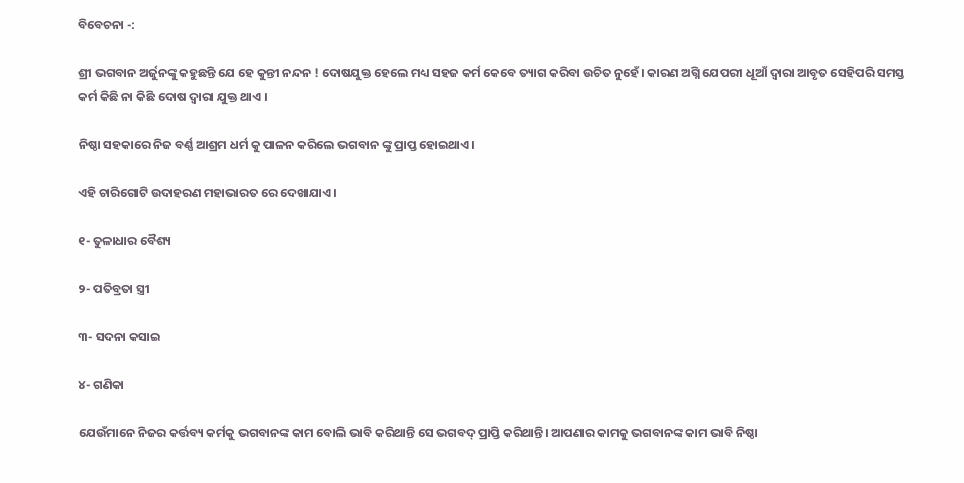ବିବେଚନା -:

ଶ୍ରୀ ଭଗବାନ ଅର୍ଜୁନଙ୍କୁ କହୁଛନ୍ତି ଯେ ହେ କୁନ୍ତୀ ନନ୍ଦନ ! ଦୋଷଯୁକ୍ତ ହେଲେ ମଧ୍ୟ ସହଜ କର୍ମ କେବେ ତ୍ୟାଗ କରିବା ଉଚିତ ନୁହେଁ। କାରଣ ଅଗ୍ନି ଯେପରୀ ଧୂଆଁ ଦ୍ଵାରା ଆବୃତ ସେହିପରି ସମସ୍ତ କର୍ମ କିଛି ନା କିଛି ଦୋଷ ଦ୍ଵାରା ଯୁକ୍ତ ଥାଏ ।

ନିଷ୍ଠା ସହକାରେ ନିଜ ବର୍ଣ୍ଣ ଆଶ୍ରମ ଧର୍ମ କୁ ପାଳନ କରିଲେ ଭଗବାନ ଙ୍କୁ ପ୍ରାପ୍ତ ହୋଇଥାଏ।

ଏହି ଚାରିଗୋଟି ଉଦାହରଣ ମହାଭାରତ ରେ ଦେଖାଯାଏ।

୧- ତୁଳାଧାର ବୈଶ୍ୟ

୨- ପତିବ୍ରତା ସ୍ତ୍ରୀ

୩- ସଦନା କସାଇ

୪- ଗଣିକା

ଯେଉଁମାନେ ନିଜର କର୍ତ୍ତବ୍ୟ କର୍ମକୁ ଭଗବାନଙ୍କ କାମ ବୋଲି ଭାବି କରିଥାନ୍ତି ସେ ଭଗବଦ୍ ପ୍ରାପ୍ତି କରିଥାନ୍ତି। ଆପଣାର କାମକୁ ଭଗବାନଙ୍କ କାମ ଭାବି ନିଷ୍ଠା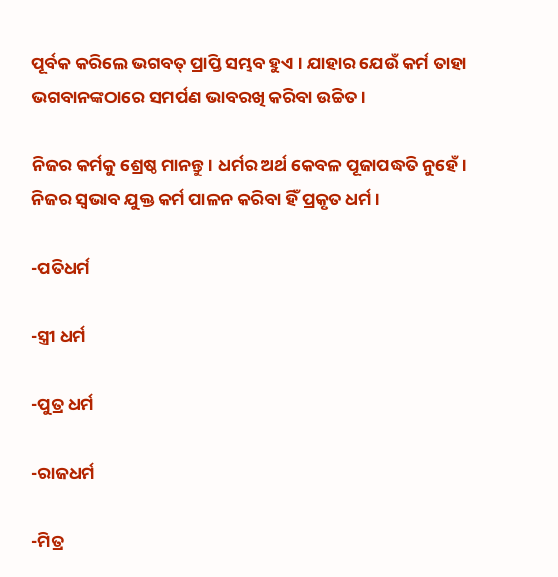ପୂର୍ବକ କରିଲେ ଭଗବତ୍ ପ୍ରାପ୍ତି ସମ୍ଭବ ହୁଏ । ଯାହାର ଯେଉଁ କର୍ମ ତାହା ଭଗବାନଙ୍କଠାରେ ସମର୍ପଣ ଭାବରଖି କରିବା ଉଚ୍ଚିତ ।

ନିଜର କର୍ମକୁ ଶ୍ରେଷ୍ଠ ମାନନ୍ତୁ। ଧର୍ମର ଅର୍ଥ କେବଳ ପୂଜାପଦ୍ଧତି ନୁହେଁ। ନିଜର ସ୍ଵଭାବ ଯୁକ୍ତ କର୍ମ ପାଳନ କରିବା ହିଁ ପ୍ରକୃତ ଧର୍ମ ।

-ପତିଧର୍ମ

-ସ୍ତ୍ରୀ ଧର୍ମ

-ପୁତ୍ର ଧର୍ମ

-ରାଜଧର୍ମ

-ମିତ୍ର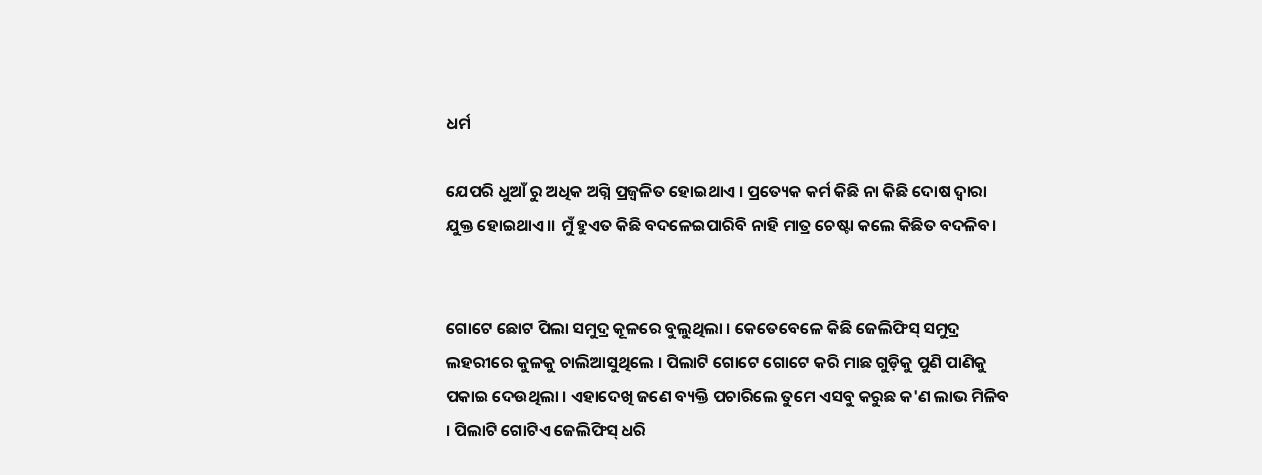ଧର୍ମ

ଯେପରି ଧୁଆଁ ରୁ ଅଧିକ ଅଗ୍ନି ପ୍ରଜ୍ୱଳିତ ହୋଇଥାଏ । ପ୍ରତ୍ୟେକ କର୍ମ କିଛି ନା କିଛି ଦୋଷ ଦ୍ଵାରା ଯୁକ୍ତ ହୋଇଥାଏ।। ମୁଁ ହୁଏତ କିଛି ବଦଳେଇପାରିବି ‌ନାହି ମାତ୍ର ଚେଷ୍ଟା କଲେ କିଛିତ ବଦଳିବ।


ଗୋଟେ ଛୋଟ ପିଲା ସମୁଦ୍ର କୂଳରେ ବୁଲୁଥିଲା । କେତେବେଳେ କିଛି ଜେଲିଫିସ୍ ସମୁଦ୍ର ଲହରୀରେ କୁଳକୁ ଚାଲିଆସୁଥିଲେ । ପିଲାଟି ଗୋଟେ ଗୋଟେ କରି ମାଛ ଗୁଡ଼ିକୁ ପୁଣି ପାଣିକୁ ପକାଇ ଦେଉଥିଲା । ଏହାଦେଖି ଜଣେ ବ୍ୟକ୍ତି ପଚାରିଲେ ତୁମେ ଏସବୁ କରୁଛ କ'ଣ ଲାଭ ମିଳିବ । ପିଲାଟି ଗୋଟିଏ ଜେଲିଫିସ୍ ଧରି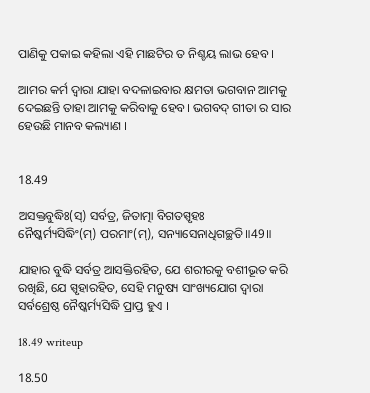ପାଣିକୁ ପକାଇ କହିଲା ଏହି ମାଛଟିର ତ ନିଶ୍ଚୟ ଲାଭ ହେବ ।

ଆମର କର୍ମ ଦ୍ଵାରା ଯାହା ବଦଳାଇବାର କ୍ଷମତା ଭଗବାନ ଆମକୁ ଦେଇଛନ୍ତି ତାହା ଆମକୁ କରିବାକୁ ହେବ। ଭଗବଦ୍ ଗୀତା ର ସାର ହେଉଛି ମାନବ କଲ୍ୟାଣ ।


18.49

ଅସକ୍ତବୁଦ୍ଧିଃ(ସ୍) ସର୍ବତ୍ର, ଜିତାତ୍ମା ବିଗତସ୍ପୃହଃ
ନୈଷ୍କର୍ମ୍ୟସିଦ୍ଧିଂ(ମ୍) ପରମାଂ(ମ୍), ସନ୍ୟାସେନାଧିଗଚ୍ଛତି॥49॥

ଯାହାର ବୁଦ୍ଧି ସର୍ବତ୍ର ଆସକ୍ତିରହିତ, ଯେ ଶରୀରକୁ ବଶୀଭୂତ କରି ରଖିଛି, ଯେ ସ୍ପୃହାରହିତ, ସେହି ମନୁଷ୍ୟ ସାଂଖ୍ୟଯୋଗ ଦ୍ୱାରା ସର୍ବଶ୍ରେଷ୍ଠ ନୈଷ୍କର୍ମ୍ୟସିଦ୍ଧି ପ୍ରାପ୍ତ ହୁଏ ।

18.49 writeup

18.50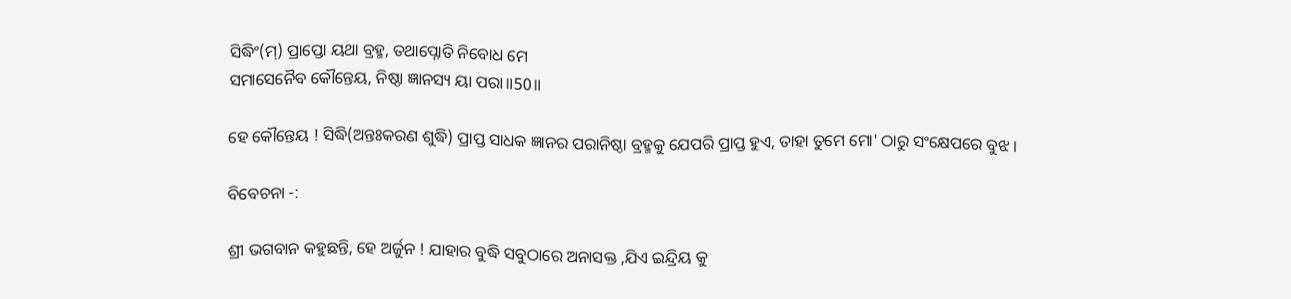ସିଦ୍ଧିଂ(ମ୍) ପ୍ରାପ୍ତୋ ୟଥା ବ୍ରହ୍ମ, ତଥାପ୍ନୋତି ନିବୋଧ ମେ
ସମାସେନୈବ କୌନ୍ତେୟ, ନିଷ୍ଠା ଜ୍ଞାନସ୍ୟ ୟା ପରା॥50॥

ହେ କୌନ୍ତେୟ ! ସିଦ୍ଧି(ଅନ୍ତଃକରଣ ଶୁଦ୍ଧି) ପ୍ରାପ୍ତ ସାଧକ ଜ୍ଞାନର ପରାନିଷ୍ଠା ବ୍ରହ୍ମକୁ ଯେପରି ପ୍ରାପ୍ତ ହୁଏ, ତାହା ତୁମେ ମୋ' ଠାରୁ ସଂକ୍ଷେପରେ ବୁଝ ।

ବିବେଚନା -:

ଶ୍ରୀ ଭଗବାନ କ‌ହୁଛନ୍ତି, ହେ ଅର୍ଜୁନ ! ଯାହାର ବୁଦ୍ଧି ସବୁଠାରେ ଅନାସକ୍ତ ,ଯିଏ ଇନ୍ଦ୍ରିୟ କୁ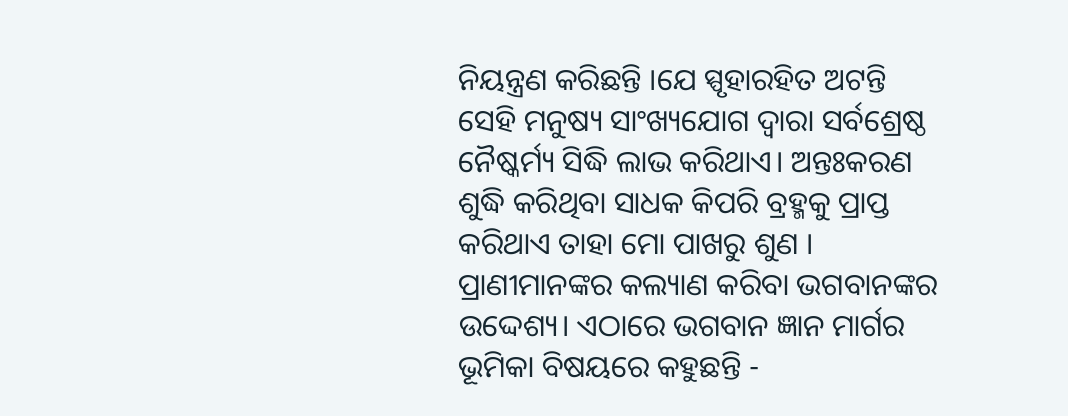ନିୟନ୍ତ୍ରଣ କରିଛନ୍ତି ।ଯେ ସ୍ପୃହାରହିତ ଅଟନ୍ତି ସେହି ମନୁଷ୍ୟ ସାଂଖ୍ୟଯୋଗ ଦ୍ଵାରା ସର୍ବଶ୍ରେଷ୍ଠ ନୈଷ୍କର୍ମ୍ୟ ସିଦ୍ଧି ଲାଭ କରିଥାଏ। ଅନ୍ତଃକରଣ ଶୁଦ୍ଧି କରିଥିବା ସାଧକ କିପରି ବ୍ରହ୍ମକୁ ପ୍ରାପ୍ତ କରିଥାଏ ତାହା ମୋ ପାଖରୁ ଶୁଣ । ପ୍ରାଣୀମାନଙ୍କର କଲ୍ୟାଣ କରିବା ଭଗବାନଙ୍କର ଉଦ୍ଦେଶ୍ୟ। ଏଠାରେ ଭଗବାନ ଜ୍ଞାନ ମାର୍ଗର ଭୂମିକା ବିଷୟରେ କହୁଛନ୍ତି -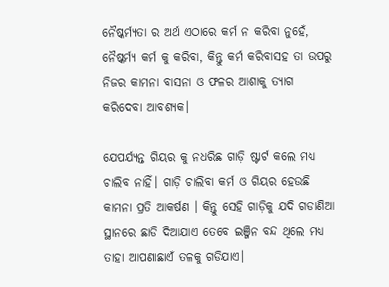ନୈଷ୍କର୍ମ୍ୟତା ର ଅର୍ଥ ଏଠାରେ କର୍ମ ନ କରିବା ନୁହେଁ, ନୈଷ୍କର୍ମ୍ୟ କର୍ମ କୁ କରିବା, କିନ୍ତୁ କର୍ମ କରିବାସହ ତା ଉପରୁ ନିଜର କାମନା ବାସନା ଓ ଫଳର ଆଶାକୁ ତ୍ୟାଗ କରିଦେବା ଆବଶ୍ୟକ।

ଯେପର୍ଯ୍ୟନ୍ତ ଗିୟର କୁ ନଧରିଛ ଗାଡ଼ି ଷ୍ଟାର୍ଟ କଲେ ମଧ୍ୟ ଚାଲିବ ନାହିଁ। ଗାଡ଼ି ଚାଲିବା କର୍ମ ଓ ଗିୟର ହେଉଛି କାମନା ପ୍ରତି ଆକର୍ଷଣ । କିନ୍ତୁ ସେହି ଗାଡ଼ିକୁ ଯଦି ଗଡାଣିଆ ସ୍ଥାନରେ ଛାଡି ଦିଆଯାଏ ତେବେ ଇଞ୍ଜିନ ବନ୍ଦ ଥିଲେ ମଧ୍ୟ ତାହା ଆପଣାଛାଏଁ ତଳକୁ ଗଡିଯାଏ।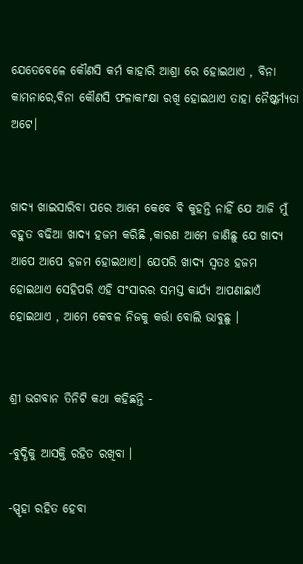ଯେତେବେଳେ କୌଣସି କର୍ମ କାହାରି ଆଶ୍ରା ରେ ହୋଇଥାଏ , ବିନା କାମନାରେ,ବିନା କୌଣସି ଫଳାକାଂକ୍ଷା ରଖି ହୋଇଥାଏ ତାହା ନୈଷ୍କର୍ମ୍ୟତା ଅଟେ।


ଖାଦ୍ୟ ଖାଇସାରିବା ପରେ ଆମେ କେବେ ବି କୁହନ୍ତି ନାହିଁ ଯେ ଆଜି ମୁଁ ବହୁତ ବଢିଆ ଖାଦ୍ୟ ହଜମ କରିଛି ,କାରଣ ଆମେ ଜାଣିଛୁ ଯେ ଖାଦ୍ୟ ଆପେ ଆପେ ହଜମ ହୋଇଥାଏ। ଯେପରି ଖାଦ୍ୟ ସ୍ଵତଃ ହଜମ ହୋଇଥାଏ ସେହିପରି ଏହି ସଂସାରର ସମସ୍ତ କାର୍ଯ୍ୟ ଆପଣାଛାଏଁ ହୋଇଥାଏ , ଆମେ କେବଳ ନିଜକୁ କର୍ତ୍ତା ବୋଲି ଭାବୁଛୁ ।


ଶ୍ରୀ ଭଗବାନ ତିନିଟି କଥା କହିଛନ୍ତି -

-ବୁଦ୍ଧିକୁ ଆସକ୍ତି ରହିତ ରଖିବା ।

-ସ୍ପୃହା ରହିତ ହେବା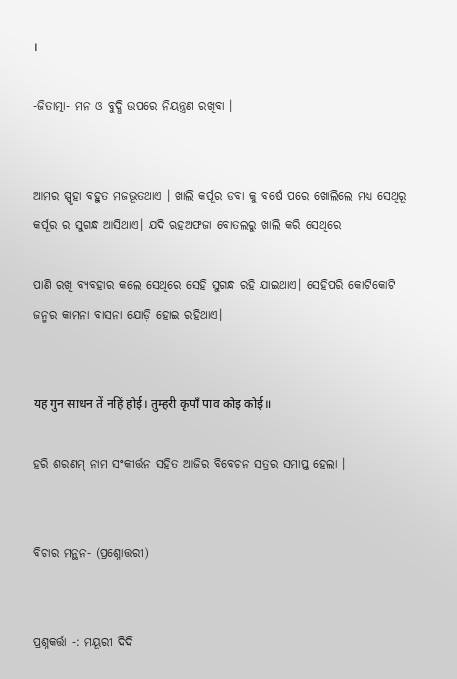।

-ଜିତାତ୍ମା- ମନ ଓ ବୁଦ୍ଧି ଉପରେ ନିୟନ୍ତ୍ରଣ ରଖିବା ।


ଆମର ସ୍ପୃହା ବହୁତ ମଜଭୂତଥାଏ । ଖାଲି କର୍ପୂର ଡବା କୁ ବର୍ଷେ ପରେ ଖୋଲିଲେ ମଧ୍ୟ ସେଥିରୂ କର୍ପୂର ର ସୁଗନ୍ଧ ଆସିଥାଏ। ଯଦି ଋହଅଫଜା ବୋତଲରୁ ଖାଲି କରି ସେଥିରେ

ପାଣି ରଖି ବ୍ୟବହାର କଲେ ସେଥିରେ ସେହି ସୁଗନ୍ଧ ରହି ଯାଇଥାଏ। ସେହିପରି କୋଟିକୋଟି ଜନ୍ମର କାମନା ବାସନା ଯୋଡ଼ି ହୋଇ ରହିଥାଏ।


यह गुन साधन तें नहिं होई। तुम्हरी कृपाँ पाव कोइ कोई॥

ହରି ଶରଣମ୍ ନାମ ସଂକୀର୍ତ୍ତନ ସହିତ ଆଜିର ବିବେଚନ ସତ୍ରର ସମାପ୍ତ ହେଲା ।


ବିଚାର ମନ୍ଥନ- (ପ୍ରଶ୍ନୋତ୍ତରୀ)


ପ୍ରଶ୍ନକର୍ତ୍ତା -: ମୟୂରୀ ଦିଦି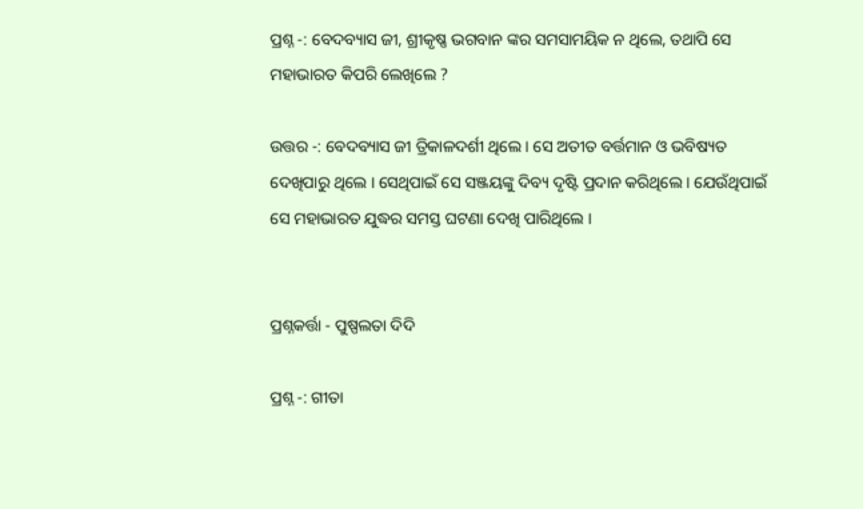ପ୍ରଶ୍ନ -: ବେଦବ୍ୟାସ ଜୀ, ଶ୍ରୀକୃଷ୍ଣ ଭଗବାନ ଙ୍କର ସମସାମୟିକ ନ ଥିଲେ, ତଥାପି ସେ ମହାଭାରତ କିପରି ଲେଖିଲେ ?

ଉତ୍ତର -: ବେଦବ୍ୟାସ ଜୀ ତ୍ରିକାଳଦର୍ଶୀ ଥିଲେ । ସେ ଅତୀତ ବର୍ତ୍ତମାନ ଓ ଭବିଷ୍ୟତ ଦେଖିପାରୁ ଥିଲେ । ସେଥିପାଇଁ ସେ ସଞ୍ଜୟଙ୍କୁ ଦିବ୍ୟ ଦୃଷ୍ଟି ପ୍ରଦାନ କରିଥିଲେ । ଯେଉଁଥିପାଇଁ ସେ ମହାଭାରତ ଯୁଦ୍ଧର ସମସ୍ତ ଘଟଣା ଦେଖି ପାରିଥିଲେ ।


ପ୍ରଶ୍ନକର୍ତ୍ତା - ପୁଷ୍ପଲତା ଦିଦି

ପ୍ରଶ୍ନ -: ଗୀତା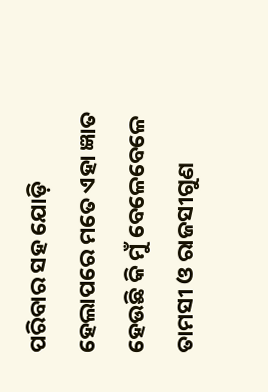ପରିବାର ସହ ଯୋଡ଼ି ହେଲାପରେ ମତେ ଏହା ଜ୍ଞାତ ହେଉଛି କି ମୁଁ ବେଳେବେଳେ ତାମସୀ ଓ ରାଜସୀଗୁଣ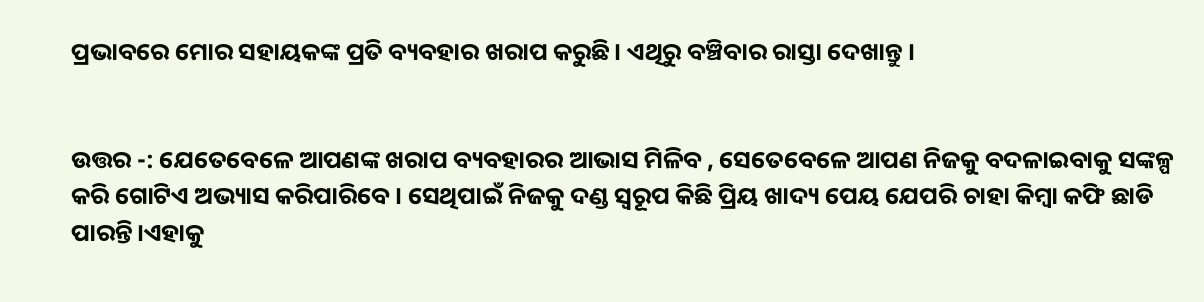ପ୍ରଭାବରେ ମୋର ସହାୟକଙ୍କ ପ୍ରତି ବ୍ୟବହାର ଖରାପ କରୁଛି। ଏଥିରୁ ବଞ୍ଚିବାର ରାସ୍ତା ଦେଖାନ୍ତୁ ।


ଉତ୍ତର -: ଯେତେବେଳେ ଆପଣଙ୍କ ଖରାପ ବ୍ୟବହାରର ଆଭାସ ମିଳିବ , ସେତେବେଳେ ଆପଣ ନିଜକୁ ବଦଳାଇବାକୁ ସଙ୍କଳ୍ପ କରି ଗୋଟିଏ ଅଭ୍ୟାସ କରିପାରିବେ । ସେଥିପାଇଁ ନିଜକୁ ଦଣ୍ଡ ସ୍ୱରୂପ କିଛି ପ୍ରିୟ ଖାଦ୍ୟ ପେୟ ଯେପରି ଚାହା କିମ୍ବା କଫି ଛାଡି ପାରନ୍ତି।ଏହାକୁ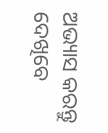ଅଭ୍ୟାସ କରନ୍ତୁ ଦେଖିବେ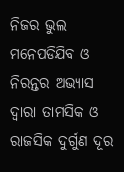ନିଜର ଭୁଲ ମନେପଡିଯିବ ଓ ନିରନ୍ତର ଅଭ୍ୟାସ ଦ୍ଵାରା ତାମସିକ ଓ ରାଜସିକ ଦୁର୍ଗୁଣ ଦୂର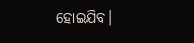ହୋଇଯିବ।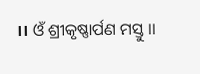।। ଓଁ ଶ୍ରୀକୃଷ୍ଣାର୍ପଣ ମସ୍ତୁ ।।